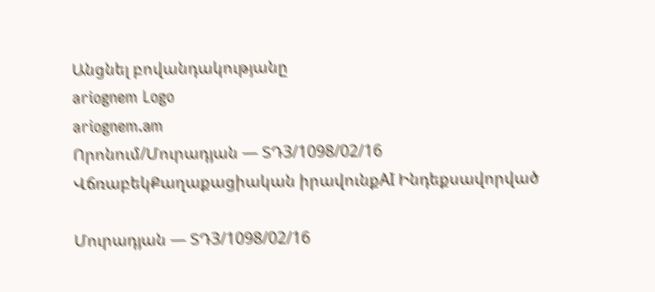Անցնել բովանդակությանը
ariognem Logo
ariognem.am
Որոնում/Մուրադյան — ՏԴ3/1098/02/16
ՎճռաբեկՔաղաքացիական իրավունքAI Ինդեքսավորված

Մուրադյան — ՏԴ3/1098/02/16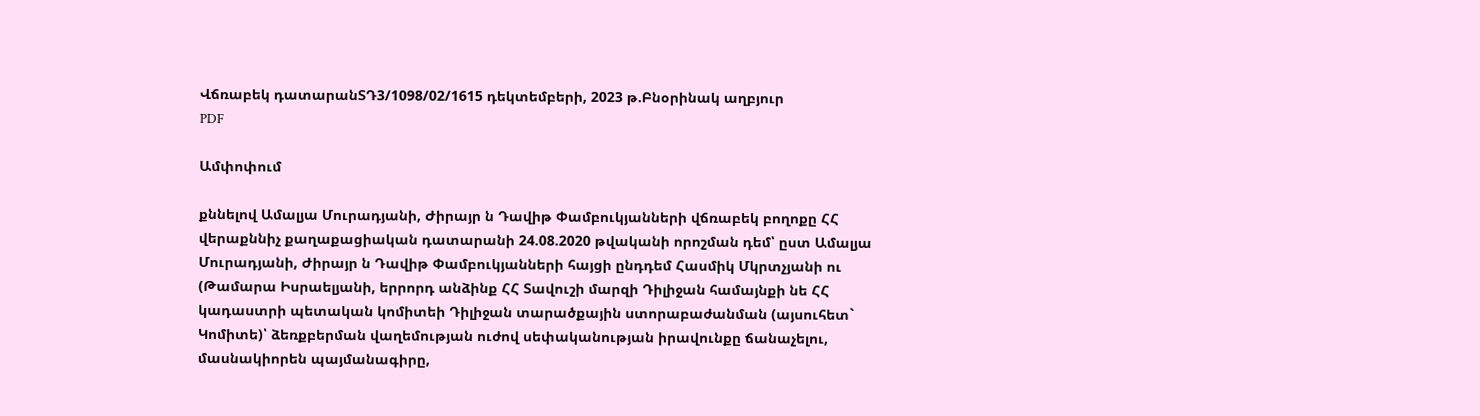Վճռաբեկ դատարանՏԴ3/1098/02/1615 դեկտեմբերի, 2023 թ.Բնօրինակ աղբյուր
PDF

Ամփոփում

քննելով Ամալյա Մուրադյանի, Ժիրայր ն Դավիթ Փամբուկյանների վճռաբեկ բողոքը ՀՀ վերաքննիչ քաղաքացիական դատարանի 24.08.2020 թվականի որոշման դեմ՝ ըստ Ամալյա Մուրադյանի, Ժիրայր ն Դավիթ Փամբուկյանների հայցի ընդդեմ Հասմիկ Մկրտչյանի ու (Թամարա Իսրաելյանի, երրորդ անձինք ՀՀ Տավուշի մարզի Դիլիջան համայնքի նե ՀՀ կադաստրի պետական կոմիտեի Դիլիջան տարածքային ստորաբաժանման (այսուհետ` Կոմիտե)՝ ձեռքբերման վաղեմության ուժով սեփականության իրավունքը ճանաչելու, մասնակիորեն պայմանագիրը,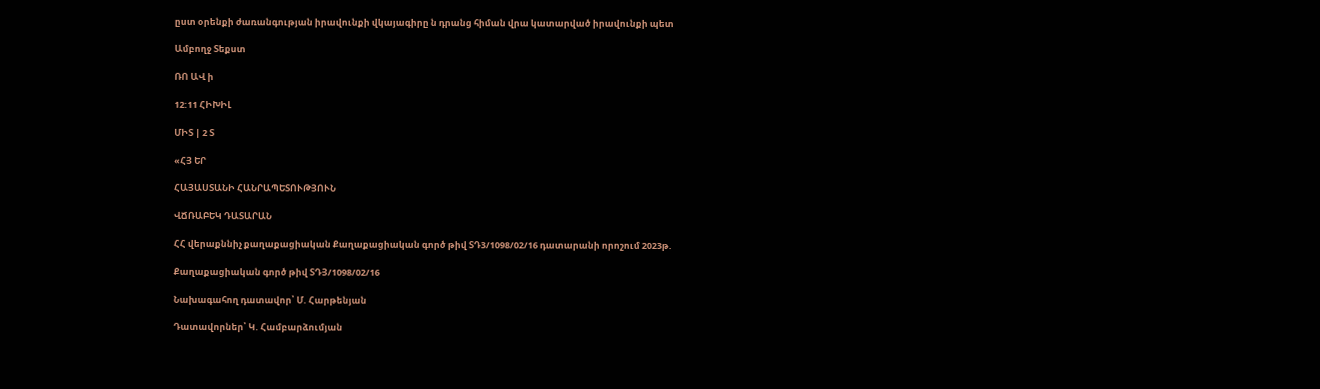ըստ օրենքի ժառանգության իրավունքի վկայագիրը ն դրանց հիման վրա կատարված իրավունքի պետ

Ամբողջ Տեքստ

ՌՈ ԱՎ ի

12:11 ՀԻԽԻԼ

ՄԻՏ | 2 Տ

«ՀՅ ԵՐ

ՀԱՅԱՍՏԱՆԻ ՀԱՆՐԱՊԵՏՈՒԹՅՈՒՆ

ՎՃՌԱԲԵԿ ԴԱՏԱՐԱՆ

ՀՀ վերաքննիչ քաղաքացիական Քաղաքացիական գործ թիվ ՏԴ3/1098/02/16 դատարանի որոշում 2023թ.

Քաղաքացիական գործ թիվ ՏԴՅ/1098/02/16

Նախագահող դատավոր՝ Մ. Հարթենյան

Դատավորներ՝ Կ. Համբարձումյան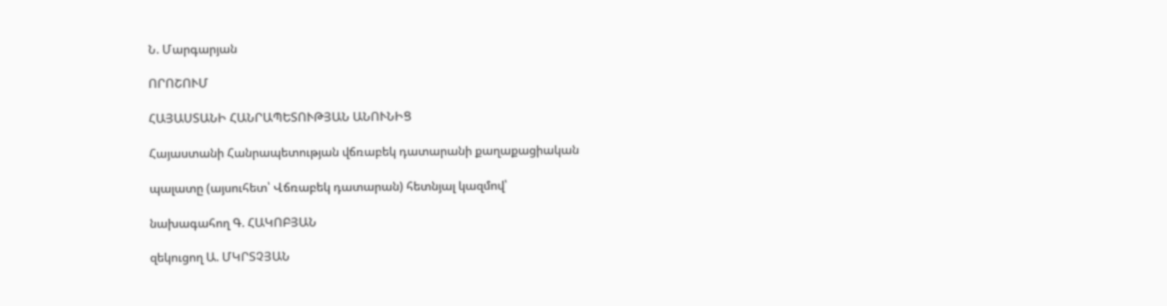Ն. Մարգարյան

ՈՐՈՇՈՒՄ

ՀԱՅԱՍՏԱՆԻ ՀԱՆՐԱՊԵՏՈՒԹՅԱՆ ԱՆՈՒՆԻՑ

Հայաստանի Հանրապետության վճռաբեկ դատարանի քաղաքացիական

պալատը (այսուհետ՝ Վճռաբեկ դատարան) հետնյալ կազմով՝

նախագահող Գ. ՀԱԿՈԲՅԱՆ

զեկուցող Ա. ՄԿՐՏՉՅԱՆ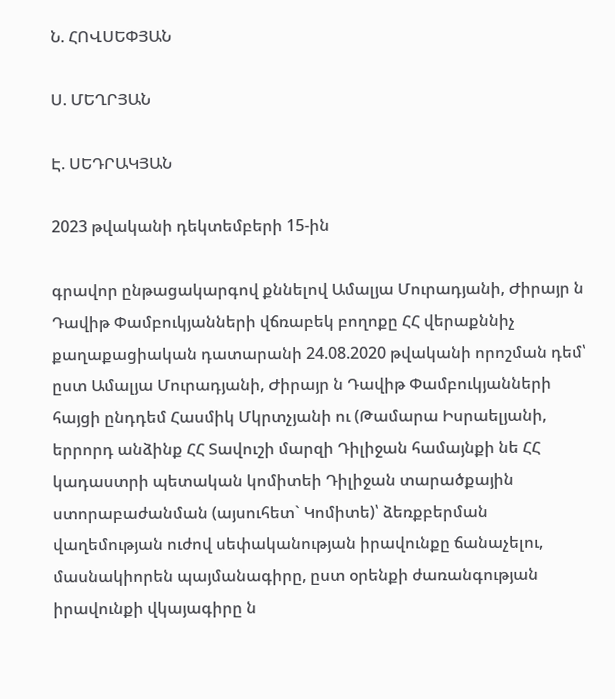Ն. ՀՈՎՍԵՓՅԱՆ

Ս. ՄԵՂՐՅԱՆ

Է. ՍԵԴՐԱԿՅԱՆ

2023 թվականի դեկտեմբերի 15-ին

գրավոր ընթացակարգով քննելով Ամալյա Մուրադյանի, Ժիրայր ն Դավիթ Փամբուկյանների վճռաբեկ բողոքը ՀՀ վերաքննիչ քաղաքացիական դատարանի 24.08.2020 թվականի որոշման դեմ՝ ըստ Ամալյա Մուրադյանի, Ժիրայր ն Դավիթ Փամբուկյանների հայցի ընդդեմ Հասմիկ Մկրտչյանի ու (Թամարա Իսրաելյանի, երրորդ անձինք ՀՀ Տավուշի մարզի Դիլիջան համայնքի նե ՀՀ կադաստրի պետական կոմիտեի Դիլիջան տարածքային ստորաբաժանման (այսուհետ` Կոմիտե)՝ ձեռքբերման վաղեմության ուժով սեփականության իրավունքը ճանաչելու, մասնակիորեն պայմանագիրը, ըստ օրենքի ժառանգության իրավունքի վկայագիրը ն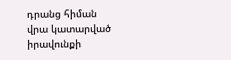դրանց հիման վրա կատարված իրավունքի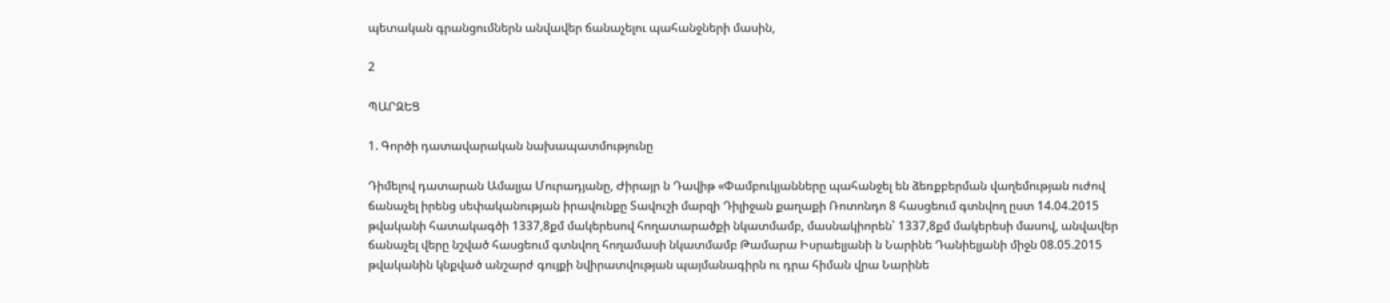պետական գրանցումներն անվավեր ճանաչելու պահանջների մասին,

2

ՊԱՐԶԵՑ

1. Գործի դատավարական նախապատմությունը

Դիմելով դատարան Ամալյա Մուրադյանը, Ժիրայր ն Դավիթ «Փամբուկյանները պահանջել են ձեռքբերման վաղեմության ուժով ճանաչել իրենց սեփականության իրավունքը Տավուշի մարզի Դիլիջան քաղաքի Ռոտոնդո 8 հասցեում գտնվող ըստ 14.04.2015 թվականի հատակագծի 1337,8քմ մակերեսով հողատարածքի նկատմամբ, մասնակիորեն՝ 1337,8քմ մակերեսի մասով, անվավեր ճանաչել վերը նշված հասցեում գտնվող հողամասի նկատմամբ Թամարա Իսրաելյանի ն Նարինե Դանիելյանի միջն 08.05.2015 թվականին կնքված անշարժ գույքի նվիրատվության պայմանագիրն ու դրա հիման վրա Նարինե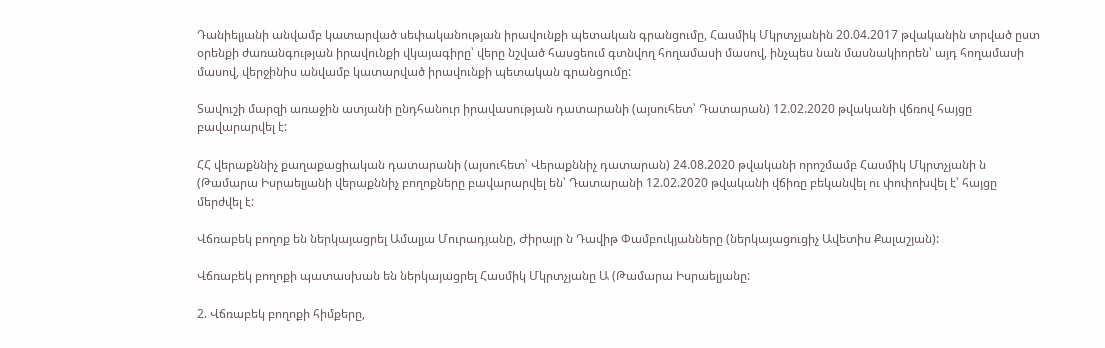Դանիելյանի անվամբ կատարված սեփականության իրավունքի պետական գրանցումը, Հասմիկ Մկրտչյանին 20.04.2017 թվականին տրված ըստ օրենքի ժառանգության իրավունքի վկայագիրը՝ վերը նշված հասցեում գտնվող հողամասի մասով, ինչպես նան մասնակիորեն՝ այդ հողամասի մասով, վերջինիս անվամբ կատարված իրավունքի պետական գրանցումը:

Տավուշի մարզի առաջին ատյանի ընդհանուր իրավասության դատարանի (այսուհետ՝ Դատարան) 12.02.2020 թվականի վճռով հայցը բավարարվել է:

ՀՀ վերաքննիչ քաղաքացիական դատարանի (այսուհետ՝ Վերաքննիչ դատարան) 24.08.2020 թվականի որոշմամբ Հասմիկ Մկրտչյանի ն (Թամարա Իսրաելյանի վերաքննիչ բողոքները բավարարվել են՝ Դատարանի 12.02.2020 թվականի վճիռը բեկանվել ու փոփոխվել է՝ հայցը մերժվել է:

Վճռաբեկ բողոք են ներկայացրել Ամալյա Մուրադյանը, Ժիրայր ն Դավիթ Փամբուկյանները (ներկայացուցիչ Ավետիս Քալաշյան):

Վճռաբեկ բողոքի պատասխան են ներկայացրել Հասմիկ Մկրտչյանը Ա (Թամարա Իսրաելյանը:

2. Վճռաբեկ բողոքի հիմքերը,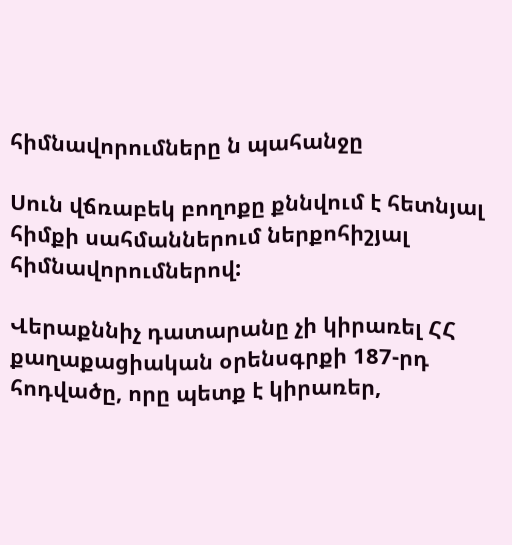հիմնավորումները ն պահանջը

Սուն վճռաբեկ բողոքը քննվում է հետնյալ հիմքի սահմաններում ներքոհիշյալ հիմնավորումներով:

Վերաքննիչ դատարանը չի կիրառել ՀՀ քաղաքացիական օրենսգրքի 187-րդ հոդվածը, որը պետք է կիրառեր,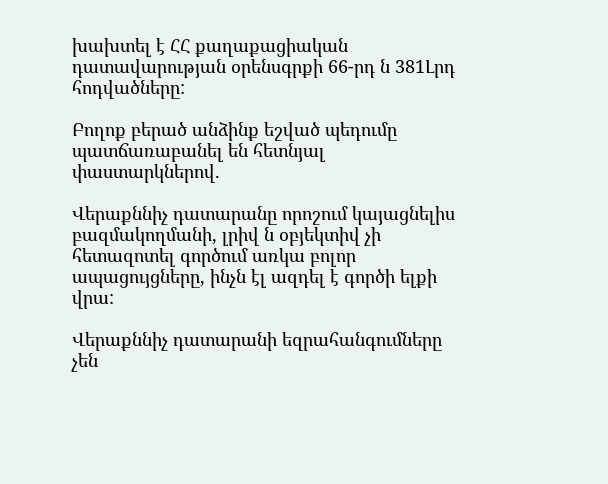խախտել է ՀՀ քաղաքացիական դատավարության օրենսգրքի 66-րդ ն 381Լրդ հոդվածները:

Բողոք բերած անձինք եշված պեդումը պատճառաբանել են հետնյալ փաստարկներով.

Վերաքննիչ դատարանը որոշում կայացնելիս բազմակողմանի, լրիվ ն օբյեկտիվ չի հետազոտել գործում առկա բոլոր ապացույցները, ինչն էլ ազդել է գործի ելքի վրա:

Վերաքննիչ դատարանի եզրահանգումները չեն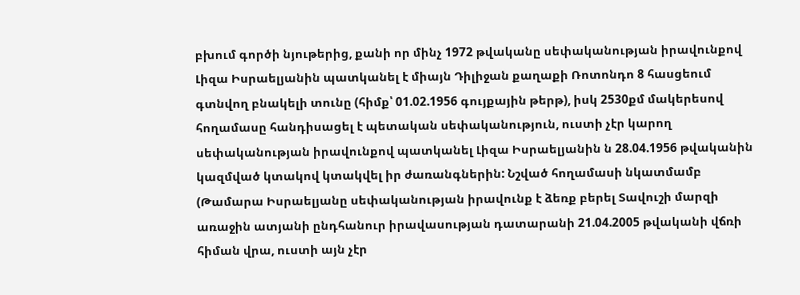բխում գործի նյութերից, քանի որ մինչ 1972 թվականը սեփականության իրավունքով Լիզա Իսրաելյանին պատկանել է միայն Դիլիջան քաղաքի Ռոտոնդո 8 հասցեում գտնվող բնակելի տունը (հիմք՝ 01.02.1956 գույքային թերթ), իսկ 2530քմ մակերեսով հողամասը հանդիսացել է պետական սեփականություն, ուստի չէր կարող սեփականության իրավունքով պատկանել Լիզա Իսրաելյանին ն 28.04.1956 թվականին կազմված կտակով կտակվել իր ժառանգներին: Նշված հողամասի նկատմամբ (Թամարա Իսրաելյանը սեփականության իրավունք է ձեռք բերել Տավուշի մարզի առաջին ատյանի ընդհանուր իրավասության դատարանի 21.04.2005 թվականի վճռի հիման վրա, ուստի այն չէր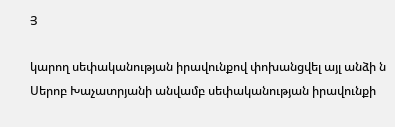Յ

կարող սեփականության իրավունքով փոխանցվել այլ անձի ն Սերոբ Խաչատրյանի անվամբ սեփականության իրավունքի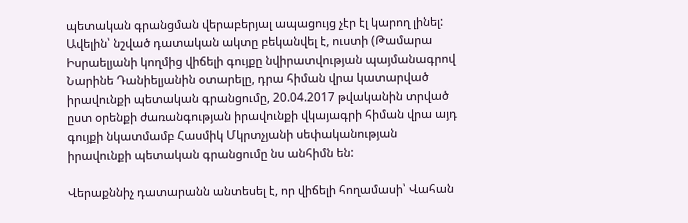պետական գրանցման վերաբերյալ ապացույց չէր էլ կարող լինել: Ավելին՝ նշված դատական ակտը բեկանվել է, ուստի (Թամարա Իսրաելյանի կողմից վիճելի գույքը նվիրատվության պայմանագրով Նարինե Դանիելյանին օտարելը, դրա հիման վրա կատարված իրավունքի պետական գրանցումը, 20.04.2017 թվականին տրված ըստ օրենքի ժառանգության իրավունքի վկայագրի հիման վրա այդ գույքի նկատմամբ Հասմիկ Մկրտչյանի սեփականության իրավունքի պետական գրանցումը նս անհիմն են:

Վերաքննիչ դատարանն անտեսել է, որ վիճելի հողամասի՝ Վահան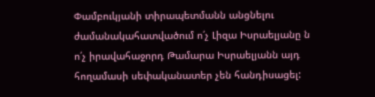Փամբուկյանի տիրապետմանն անցնելու ժամանակահատվածում ո՛չ Լիզա Իսրաելյանը ն ո՛չ իրավահաջորդ Թամարա Իսրաելյանն այդ հողամասի սեփականատեր չեն հանդիսացել: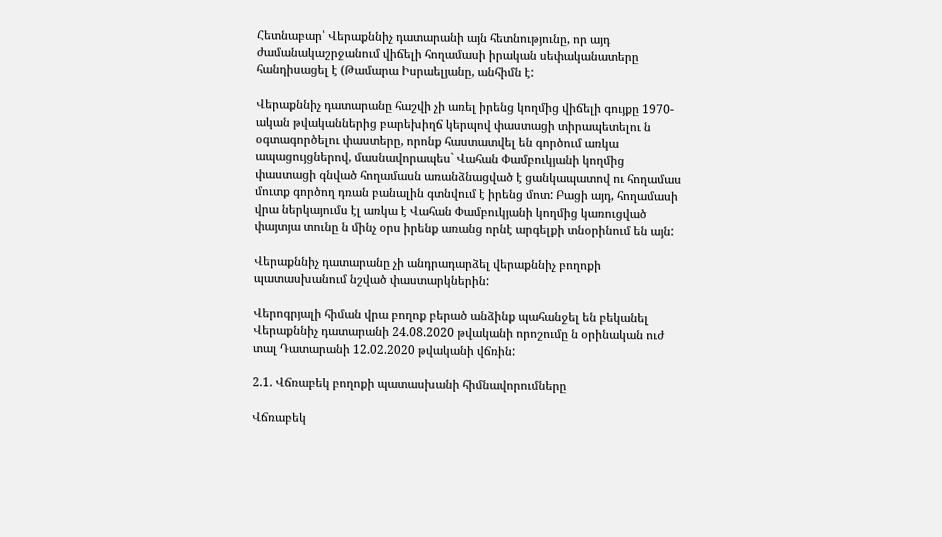Հետնաբար՝ Վերաքննիչ դատարանի այն հետնությունը, որ այդ ժամանակաշրջանում վիճելի հողամասի իրական սեփականատերը հանդիսացել է (Թամարա Իսրաելյանը, անհիմն է:

Վերաքննիչ դատարանը հաշվի չի առել իրենց կողմից վիճելի գույքը 1970-ական թվականներից բարեխիղճ կերպով փաստացի տիրապետելու ն օգտագործելու փաստերը, որոնք հաստատվել են գործում առկա ապացույցներով, մասնավորապես` Վահան Փամբուկյանի կողմից փաստացի գնված հողամասն առանձնացված է ցանկապատով ու հողամաս մուտք գործող դռան բանալին գտնվում է իրենց մոտ: Բացի այդ, հողամասի վրա ներկայումս էլ առկա է Վահան Փամբուկյանի կողմից կառուցված փայտյա տունը ն մինչ օրս իրենք առանց որնէ արգելքի տնօրինում են այն:

Վերաքննիչ դատարանը չի անդրադարձել վերաքննիչ բողոքի պատասխանում նշված փաստարկներին:

Վերոգրյալի հիման վրա բողոք բերած անձինք պահանջել են բեկանել Վերաքննիչ դատարանի 24.08.2020 թվականի որոշումը ն օրինական ուժ տալ Դատարանի 12.02.2020 թվականի վճռին:

2.1. Վճռաբեկ բողոքի պատասխանի հիմնավորումները

Վճռաբեկ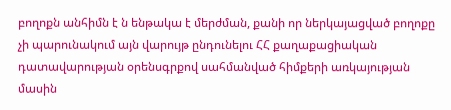բողոքն անհիմն է ն ենթակա է մերժման, քանի որ ներկայացված բողոքը չի պարունակում այն վարույթ ընդունելու ՀՀ քաղաքացիական դատավարության օրենսգրքով սահմանված հիմքերի առկայության մասին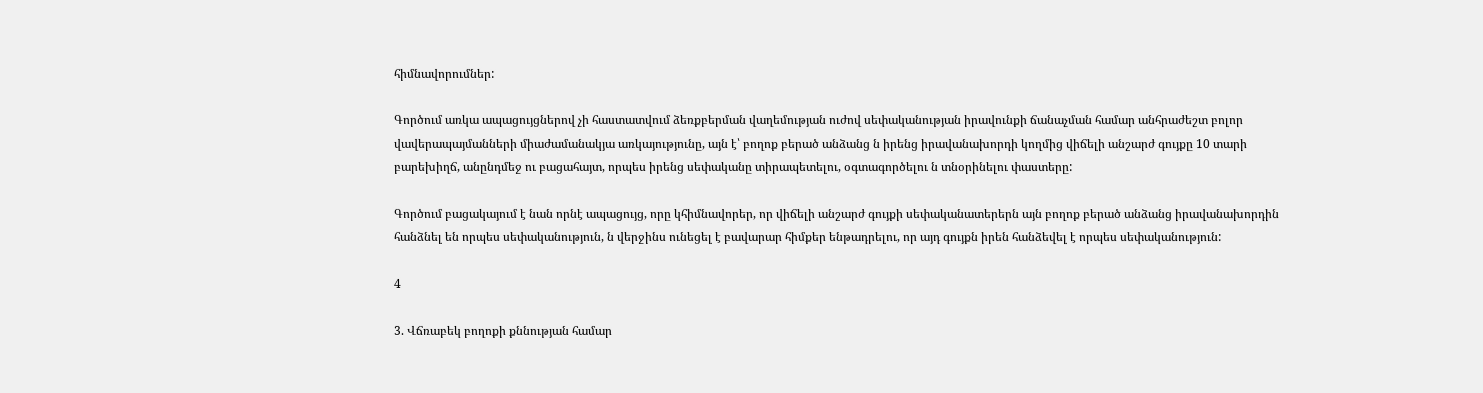հիմնավորումներ:

Գործում առկա ապացույցներով չի հաստատվում ձեռքբերման վաղեմության ուժով սեփականության իրավունքի ճանաչման համար անհրաժեշտ բոլոր վավերապայմանների միաժամանակյա առկայությունը, այն է՝ բողոք բերած անձանց ն իրենց իրավանախորդի կողմից վիճելի անշարժ գույքը 10 տարի բարեխիղճ, անընդմեջ ու բացահայտ, որպես իրենց սեփականը տիրապետելու, օգտագործելու ն տնօրինելու փաստերը:

Գործում բացակայում է նան որնէ ապացույց, որը կհիմնավորեր, որ վիճելի անշարժ գույքի սեփականատերերն այն բողոք բերած անձանց իրավանախորդին հանձնել են որպես սեփականություն, ն վերջինս ունեցել է բավարար հիմքեր ենթադրելու, որ այդ գույքն իրեն հանձեվել է որպես սեփականություն:

4

3. Վճռաբեկ բողոքի քննության համար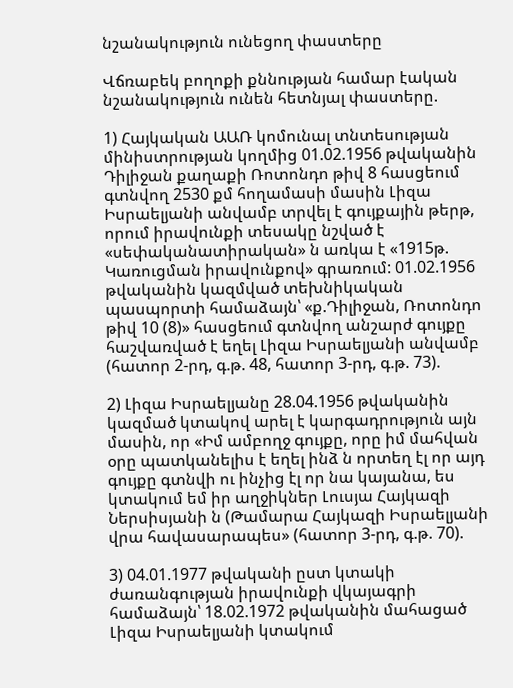նշանակություն ունեցող փաստերը

Վճռաբեկ բողոքի քննության համար էական նշանակություն ունեն հետնյալ փաստերը.

1) Հայկական ԱԱՌ կոմունալ տնտեսության մինիստրության կողմից 01.02.1956 թվականին Դիլիջան քաղաքի Ռոտոնդո թիվ 8 հասցեում գտնվող 2530 քմ հողամասի մասին Լիզա Իսրաելյանի անվամբ տրվել է գույքային թերթ, որում իրավունքի տեսակը նշված է «սեփականատիրական» ն առկա է «1915թ. Կառուցման իրավունքով» գրառում: 01.02.1956 թվականին կազմված տեխնիկական պասպորտի համաձայն՝ «ք.Դիլիջան, Ռոտոնդո թիվ 10 (8)» հասցեում գտնվող անշարժ գույքը հաշվառված է եղել Լիզա Իսրաելյանի անվամբ (հատոր 2-րդ, գ.թ. 48, հատոր 3-րդ, գ.թ. 73).

2) Լիզա Իսրաելյանը 28.04.1956 թվականին կազմած կտակով արել է կարգադրություն այն մասին, որ «Իմ ամբողջ գույքը, որը իմ մահվան օրը պատկանելիս է եղել ինձ ն որտեղ էլ որ այդ գույքը գտնվի ու ինչից էլ որ նա կայանա, ես կտակում եմ իր աղջիկներ Լուսյա Հայկազի Ներսիսյանի ն (Թամարա Հայկազի Իսրաելյանի վրա հավասարապես» (հատոր 3-րդ, գ.թ. 70).

3) 04.01.1977 թվականի ըստ կտակի ժառանգության իրավունքի վկայագրի համաձայն՝ 18.02.1972 թվականին մահացած Լիզա Իսրաելյանի կտակում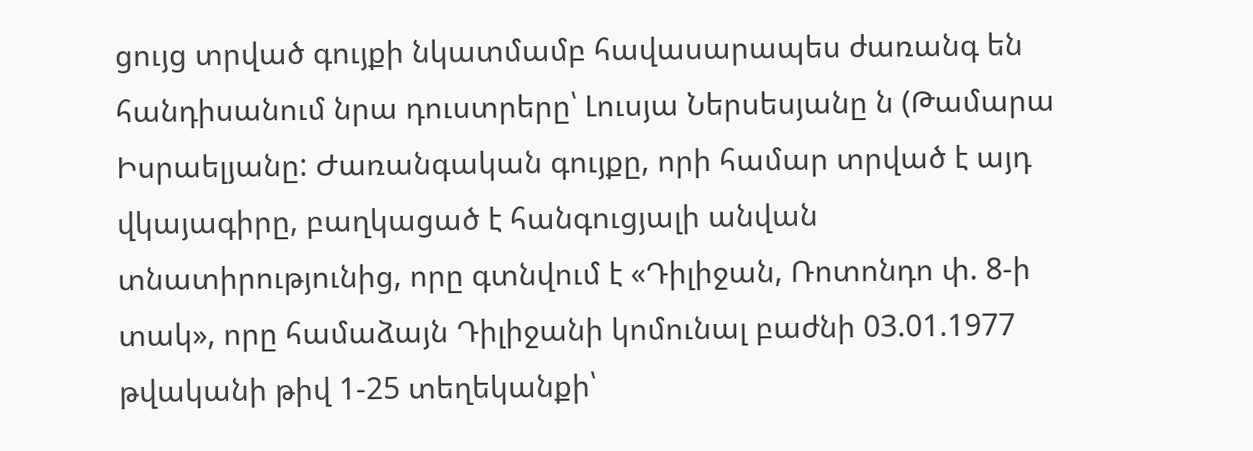ցույց տրված գույքի նկատմամբ հավասարապես ժառանգ են հանդիսանում նրա դուստրերը՝ Լուսյա Ներսեսյանը ն (Թամարա Իսրաելյանը: Ժառանգական գույքը, որի համար տրված է այդ վկայագիրը, բաղկացած է հանգուցյալի անվան տնատիրությունից, որը գտնվում է «Դիլիջան, Ռոտոնդո փ. 8-ի տակ», որը համաձայն Դիլիջանի կոմունալ բաժնի 03.01.1977 թվականի թիվ 1-25 տեղեկանքի՝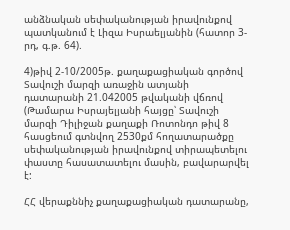անձնական սեփականության իրավունքով պատկանում է Լիզա Իսրաելյանին (հատոր 3-րդ, գ.թ. 64).

4)թիվ 2-10/2005թ. քաղաքացիական գործով Տավուշի մարզի առաջին ատյանի դատարանի 21.042005 թվականի վճռով (Թամարա Իսրայելյանի հայցը՝ Տավուշի մարզի Դիլիջան քաղաքի Ռոտոնդո թիվ 8 հասցեում գտնվող 2530քմ հողատարածքը սեփականության իրավունքով տիրապետելու փաստը հասատատելու մասին, բավարարվել է:

ՀՀ վերաքննիչ քաղաքացիական դատարանը,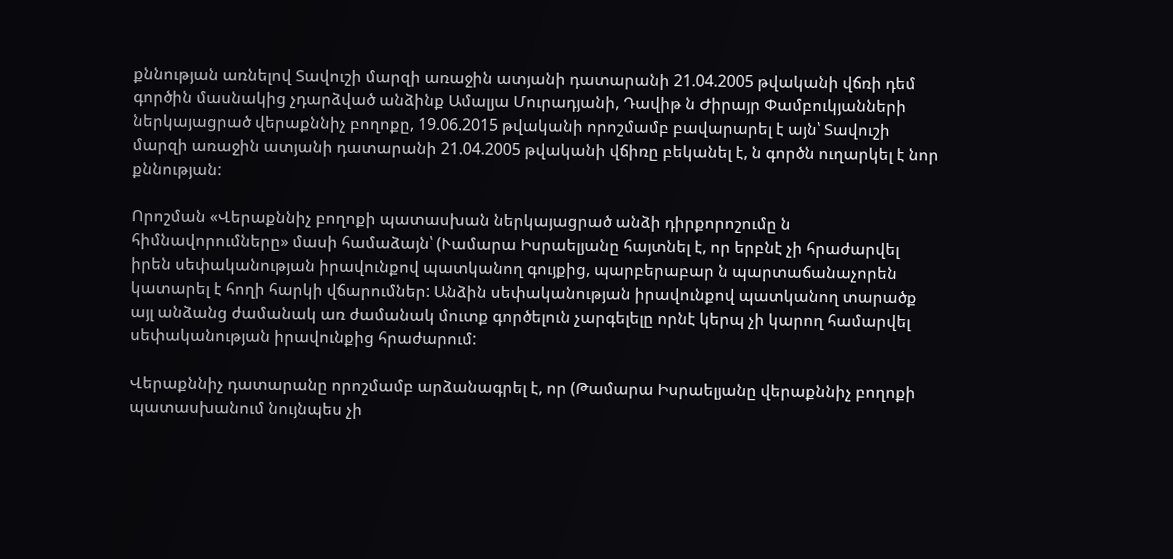քննության առնելով Տավուշի մարզի առաջին ատյանի դատարանի 21.04.2005 թվականի վճռի դեմ գործին մասնակից չդարձված անձինք Ամալյա Մուրադյանի, Դավիթ ն Ժիրայր Փամբուկյանների ներկայացրած վերաքննիչ բողոքը, 19.06.2015 թվականի որոշմամբ բավարարել է այն՝ Տավուշի մարզի առաջին ատյանի դատարանի 21.04.2005 թվականի վճիռը բեկանել է, ն գործն ուղարկել է նոր քննության:

Որոշման «Վերաքննիչ բողոքի պատասխան ներկայացրած անձի դիրքորոշումը ն հիմնավորումները» մասի համաձայն՝ (Ւամարա Իսրաելյանը հայտնել է, որ երբնէ չի հրաժարվել իրեն սեփականության իրավունքով պատկանող գույքից, պարբերաբար ն պարտաճանաչորեն կատարել է հողի հարկի վճարումներ: Անձին սեփականության իրավունքով պատկանող տարածք այլ անձանց ժամանակ առ ժամանակ մուտք գործելուն չարգելելը որնէ կերպ չի կարող համարվել սեփականության իրավունքից հրաժարում:

Վերաքննիչ դատարանը որոշմամբ արձանագրել է, որ (Թամարա Իսրաելյանը վերաքննիչ բողոքի պատասխանում նույնպես չի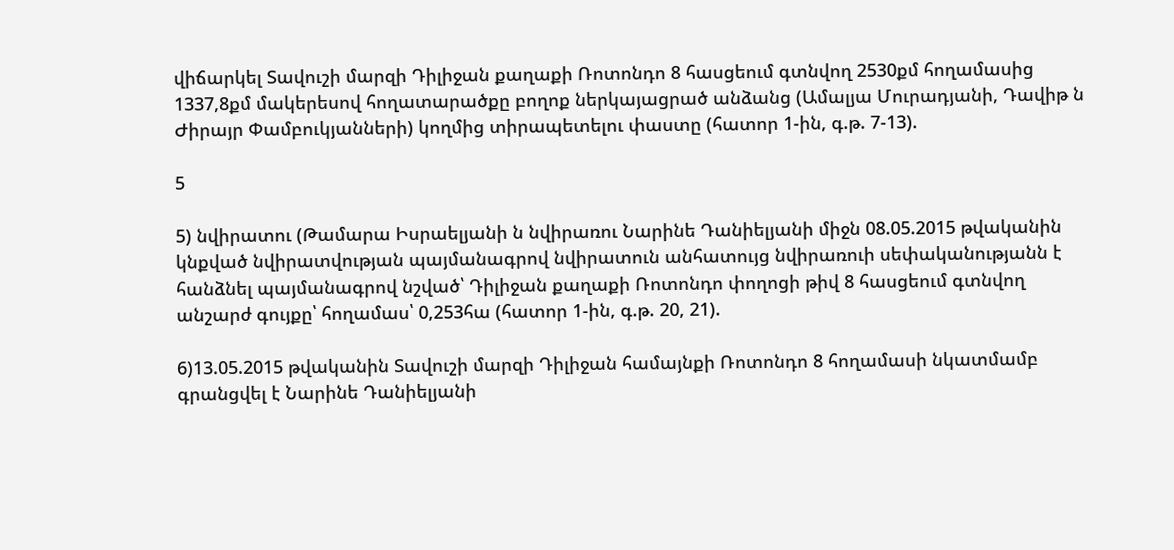վիճարկել Տավուշի մարզի Դիլիջան քաղաքի Ռոտոնդո 8 հասցեում գտնվող 2530քմ հողամասից 1337,8քմ մակերեսով հողատարածքը բողոք ներկայացրած անձանց (Ամալյա Մուրադյանի, Դավիթ ն Ժիրայր Փամբուկյանների) կողմից տիրապետելու փաստը (հատոր 1-ին, գ.թ. 7-13).

5

5) նվիրատու (Թամարա Իսրաելյանի ն նվիրառու Նարինե Դանիելյանի միջն 08.05.2015 թվականին կնքված նվիրատվության պայմանագրով նվիրատուն անհատույց նվիրառուի սեփականությանն է հանձնել պայմանագրով նշված՝ Դիլիջան քաղաքի Ռոտոնդո փողոցի թիվ 8 հասցեում գտնվող անշարժ գույքը՝ հողամաս՝ 0,253հա (հատոր 1-ին, գ.թ. 20, 21).

6)13.05.2015 թվականին Տավուշի մարզի Դիլիջան համայնքի Ռոտոնդո 8 հողամասի նկատմամբ գրանցվել է Նարինե Դանիելյանի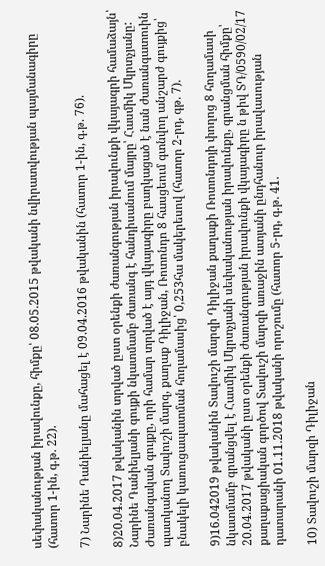սեփականության իրավունքը, հիմքը՝ 08.05.2015 թվականի նվիրատվության պայմանագիրը (հատոր 1-ին, գ.թ. 22).

7) Նարինե Դանիելյանը մահացել է 09.04.2016 թվականին (հատոր 1-ին, գ.թ. 76).

8)20.04.2017 թվականին տրված ըստ օրենքի ժառանգության իրավունքի վկայագրի համաձայն՝ Նարինե Դանիելյանի գույքի նկատմամբ ժառանգ է հանդիսանում մայրը՝ Հասմիկ Մկրտչյանը: Ժառանգական գույքը, որի համար տրված է այդ վկայագիրը բաղկացած է նան ժառանգատուին պատկանող Տավուշի մարզ, քաղաք Դիլիջան, Ռոտոնդո 8 հասցեում գտնվող անշարժ գույքից՝ բնակելի կառուցապատման հողամասից՝ 0,253հա մակերեսով (հատոր 2-րդ, գթ. 7).

9)16.042019 թվականին Տավուշի մարզի Դիլիջան քաղաքի Ռոտոնդոյի փողոց 8 հողամասի նկատմամբ գրանցվել է Հասմիկ Մկրտչյանի սեփականության իրավունքը, գրանցման հիմքը՝ 20.04.2017 թվականի ըստ օրենքի ժառանգության իրավունքի վկայագիրը ն թիվ ՏԴ/0590/02/17 քաղաքացիական գործով Տավուշի մարզի առաջին ատյանի ընդհանուր իրավասության դատարանի 01.11.2018 թվականի որոշումը (հատոր 5-րդ, գ.թ. 41.

10) Տավուշի մարզի Դիլիջան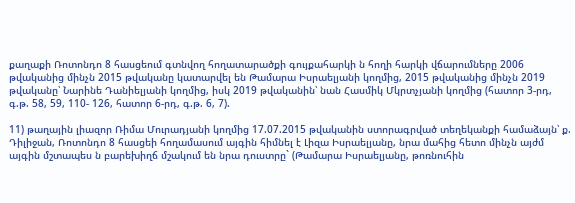քաղաքի Ռոտոնդո 8 հասցեում գտնվող հողատարածքի գույքահարկի ն հողի հարկի վճարումները 2006 թվականից մինչն 2015 թվականը կատարվել են Թամարա Իսրաելյանի կողմից, 2015 թվականից մինչն 2019 թվականը՝ Նարինե Դանիելյանի կողմից, իսկ 2019 թվականին՝ նան Հասմիկ Մկրտչյանի կողմից (հատոր 3-րդ, գ.թ. 58, 59, 110- 126, հատոր 6-րդ, գ.թ. 6, 7).

11) թաղային լիազոր Ռիմա Մուրադյանի կողմից 17.07.2015 թվականին ստորագրված տեղեկանքի համաձայն՝ ք. Դիլիջան, Ռոտոնդո 8 հասցեի հողամասում այգին հիմնել է Լիզա Իսրաելյանը, նրա մահից հետո մինչն այժմ այգին մշտապես ն բարեխիղճ մշակում են նրա դուստրը` (Թամարա Իսրաելյանը, թոռնուհին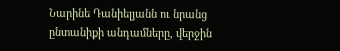Նարինե Դանիելյանն ու նրանց ընտանիքի անդամները, վերջին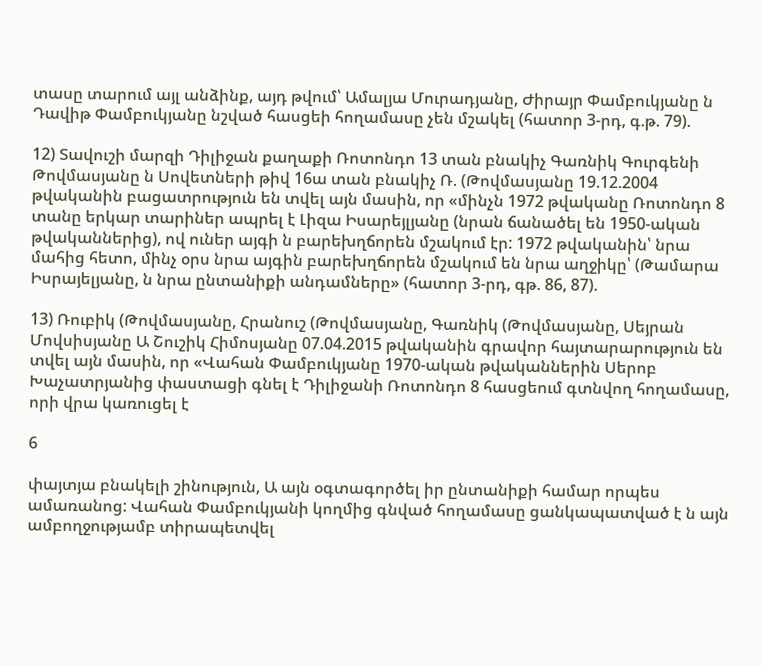տասը տարում այլ անձինք, այդ թվում՝ Ամալյա Մուրադյանը, Ժիրայր Փամբուկյանը ն Դավիթ Փամբուկյանը նշված հասցեի հողամասը չեն մշակել (հատոր 3-րդ, գ.թ. 79).

12) Տավուշի մարզի Դիլիջան քաղաքի Ռոտոնդո 13 տան բնակիչ Գառնիկ Գուրգենի Թովմասյանը ն Սովետների թիվ 16ա տան բնակիչ Ռ. (Թովմասյանը 19.12.2004 թվականին բացատրություն են տվել այն մասին, որ «մինչն 1972 թվականը Ռոտոնդո 8 տանը երկար տարիներ ապրել է Լիզա Իսարեյլյանը (նրան ճանածել են 1950-ական թվականներից), ով ուներ այգի ն բարեխղճորեն մշակում էր: 1972 թվականին՝ նրա մահից հետո, մինչ օրս նրա այգին բարեխղճորեն մշակում են նրա աղջիկը՝ (Թամարա Իսրայելյանը, ն նրա ընտանիքի անդամները» (հատոր 3-րդ, գթ. 86, 87).

13) Ռուբիկ (Թովմասյանը, Հրանուշ (Թովմասյանը, Գառնիկ (Թովմասյանը, Սեյրան Մովսիսյանը Ա Շուշիկ Հիմոսյանը 07.04.2015 թվականին գրավոր հայտարարություն են տվել այն մասին, որ «Վահան Փամբուկյանը 1970-ական թվականներին Սերոբ Խաչատրյանից փաստացի գնել է Դիլիջանի Ռոտոնդո 8 հասցեում գտնվող հողամասը, որի վրա կառուցել է

6

փայտյա բնակելի շինություն, Ա այն օգտագործել իր ընտանիքի համար որպես ամառանոց: Վահան Փամբուկյանի կողմից գնված հողամասը ցանկապատված է ն այն ամբողջությամբ տիրապետվել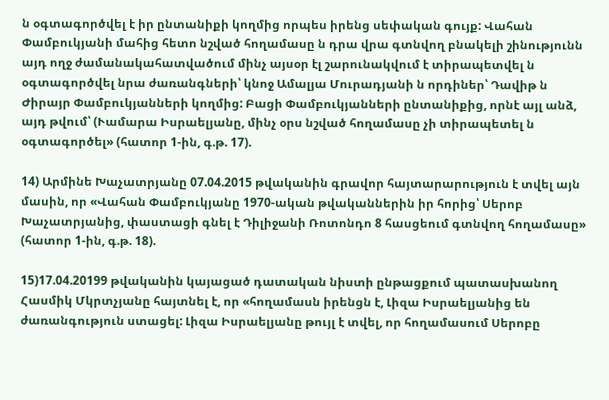ն օգտագործվել է իր ընտանիքի կողմից որպես իրենց սեփական գույք: Վահան Փամբուկյանի մահից հետո նշված հողամասը ն դրա վրա գտնվող բնակելի շինությունն այդ ողջ ժամանակահատվածում մինչ այսօր էլ շարունակվում է տիրապետվել ն օգտագործվել նրա ժառանգների՝ կնոջ Ամալյա Մուրադյանի ն որդիներ՝ Դավիթ ն Ժիրայր Փամբուկյանների կողմից: Բացի Փամբուկյանների ընտանիքից, որնէ այլ անձ, այդ թվում՝ (Ւամարա Իսրաելյանը, մինչ օրս նշված հողամասը չի տիրապետել ն օգտագործել» (հատոր 1-ին, գ.թ. 17).

14) Արմինե Խաչատրյանը 07.04.2015 թվականին գրավոր հայտարարություն է տվել այն մասին, որ «Վահան Փամբուկյանը 1970-ական թվականներին իր հորից՝ Սերոբ Խաչատրյանից, փաստացի գնել է Դիլիջանի Ռոտոնդո 8 հասցեում գտնվող հողամասը» (հատոր 1-ին, գ.թ. 18).

15)17.04.20199 թվականին կայացած դատական նիստի ընթացքում պատասխանող Հասմիկ Մկրտչյանը հայտնել է, որ «հողամասն իրենցն է, Լիզա Իսրաելյանից են ժառանգություն ստացել: Լիզա Իսրաելյանը թույլ է տվել, որ հողամասում Սերոբը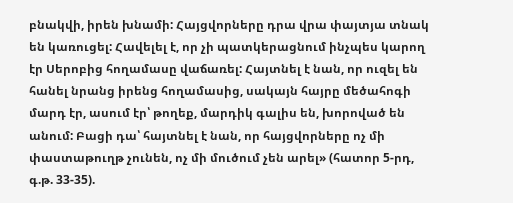բնակվի, իրեն խնամի: Հայցվորները դրա վրա փայտյա տնակ են կառուցել: Հավելել է, որ չի պատկերացնում ինչպես կարող էր Սերոբից հողամասը վաճառել: Հայտնել է նան, որ ուզել են հանել նրանց իրենց հողամասից, սակայն հայրը մեծահոգի մարդ էր, ասում էր՝ թողեք, մարդիկ գալիս են, խորոված են անում: Բացի դա՝ հայտնել է նան, որ հայցվորները ոչ մի փաստաթուղթ չունեն, ոչ մի մուծում չեն արել» (հատոր 5-րդ, գ.թ. 33-35).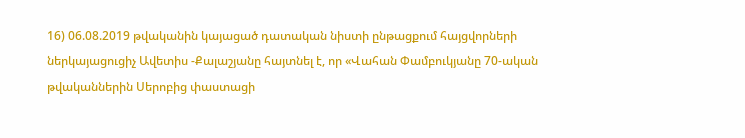16) 06.08.2019 թվականին կայացած դատական նիստի ընթացքում հայցվորների ներկայացուցիչ Ավետիս -Քալաշյանը հայտնել է, որ «Վահան Փամբուկյանը 70-ական թվականներին Սերոբից փաստացի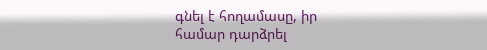գնել է հողամասը, իր համար դարձրել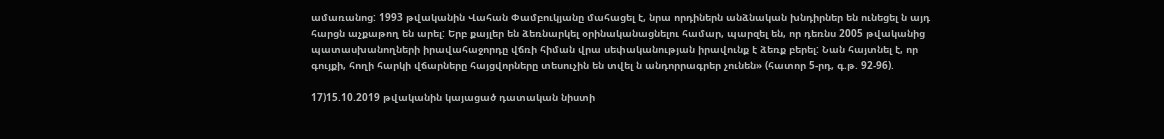ամառանոց: 1993 թվականին Վահան Փամբուկյանը մահացել է, նրա որդիներն անձնական խնդիրներ են ունեցել ն այդ հարցն աչքաթող են արել: Երբ քայլեր են ձեռնարկել օրինականացնելու համար, պարզել են, որ դեռնս 2005 թվականից պատասխանողների իրավահաջորդը վճռի հիման վրա սեփականության իրավունք է ձեռք բերել: Նան հայտնել է, որ գույքի, հողի հարկի վճարները հայցվորները տեսուչին են տվել ն անդորրագրեր չունեն» (հատոր 5-րդ, գ.թ. 92-96).

17)15.10.2019 թվականին կայացած դատական նիստի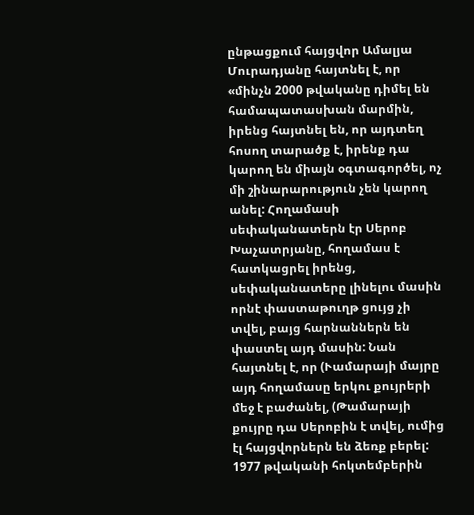ընթացքում հայցվոր Ամալյա Մուրադյանը հայտնել է, որ «մինչն 2000 թվականը դիմել են համապատասխան մարմին, իրենց հայտնել են, որ այդտեղ հոսող տարածք է, իրենք դա կարող են միայն օգտագործել, ոչ մի շինարարություն չեն կարող անել: Հողամասի սեփականատերն էր Սերոբ Խաչատրյանը, հողամաս է հատկացրել իրենց, սեփականատերը լինելու մասին որնէ փաստաթուղթ ցույց չի տվել, բայց հարնաններն են փաստել այդ մասին: Նան հայտնել է, որ (Ւամարայի մայրը այդ հողամասը երկու քույրերի մեջ է բաժանել, (Թամարայի քույրը դա Սերոբին է տվել, ումից էլ հայցվորներն են ձեռք բերել: 1977 թվականի հոկտեմբերին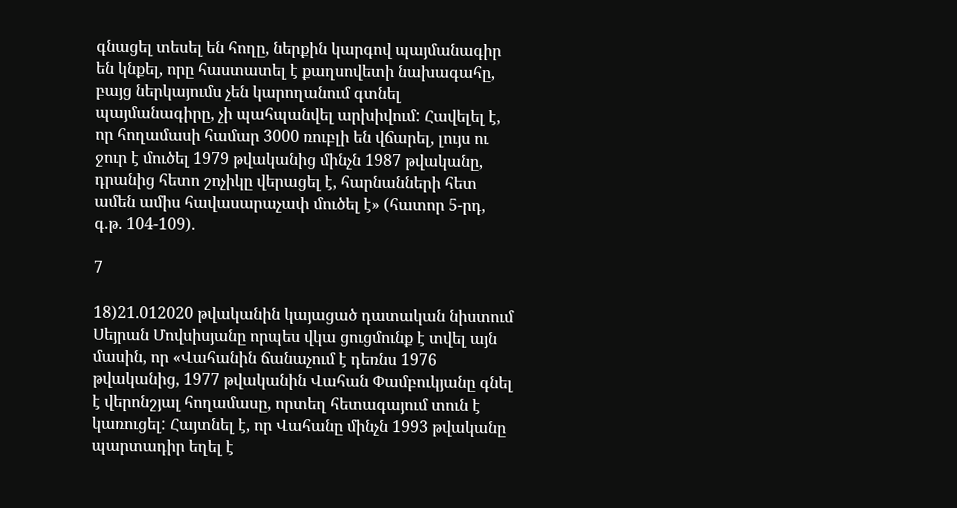գնացել տեսել են հողը, ներքին կարգով պայմանագիր են կնքել, որը հաստատել է քաղսովետի նախագահը, բայց ներկայումս չեն կարողանում գտնել պայմանագիրը, չի պահպանվել արխիվում: Հավելել է, որ հողամասի համար 3000 ռուբլի են վճարել, լույս ու ջուր է մուծել 1979 թվականից մինչն 1987 թվականը, դրանից հետո շոչիկը վերացել է, հարնանների հետ ամեն ամիս հավասարաչափ մուծել է» (հատոր 5-րդ, գ.թ. 104-109).

7

18)21.012020 թվականին կայացած դատական նիստում Սեյրան Մովսիսյանը որպես վկա ցուցմունք է տվել այն մասին, որ «Վահանին ճանաչում է դեռնս 1976 թվականից, 1977 թվականին Վահան Փամբուկյանը գնել է վերոնշյալ հողամասը, որտեղ հետագայում տուն է կառուցել: Հայտնել է, որ Վահանը մինչն 1993 թվականը պարտադիր եղել է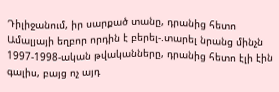Դիլիջանում, իր սարքած տանը, դրանից հետո Ամալյայի եղբոր որդին է բերել-.տարել նրանց մինչն 1997-1998-ական թվականները, դրանից հետո էլի էին գալիս, բայց ոչ այդ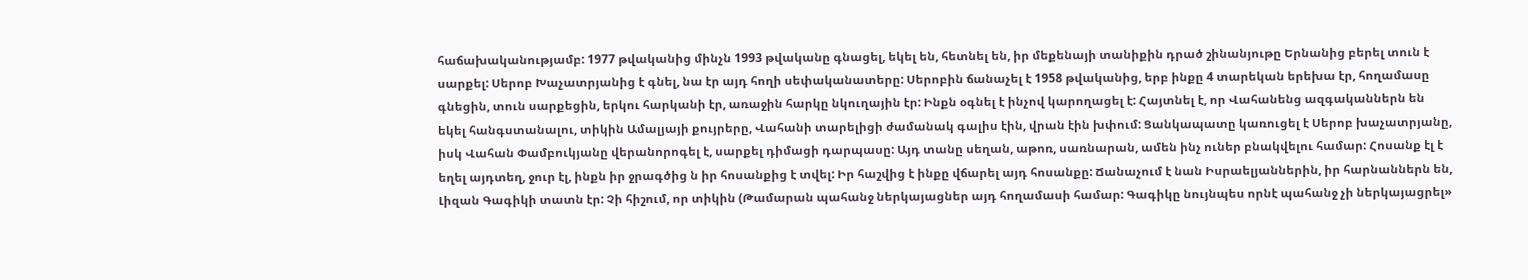հաճախականությամբ: 1977 թվականից մինչն 1993 թվականը գնացել, եկել են, հետնել են, իր մեքենայի տանիքին դրած շինանյութը Երնանից բերել տուն է սարքել: Սերոբ Խաչատրյանից է գնել, նա էր այդ հողի սեփականատերը: Սերոբին ճանաչել է 1958 թվականից, երբ ինքը 4 տարեկան երեխա էր, հողամասը գնեցին, տուն սարքեցին, երկու հարկանի էր, առաջին հարկը նկուղային էր: Ինքն օգնել է ինչով կարողացել է: Հայտնել է, որ Վահանենց ազգականներն են եկել հանգստանալու, տիկին Ամալյայի քույրերը, Վահանի տարելիցի ժամանակ գալիս էին, վրան էին խփում: Ցանկապատը կառուցել է Սերոբ խաչատրյանը, իսկ Վահան Փամբուկյանը վերանորոգել է, սարքել դիմացի դարպասը: Այդ տանը սեղան, աթոռ, սառնարան, ամեն ինչ ուներ բնակվելու համար: Հոսանք էլ է եղել այդտեղ, ջուր էլ, ինքն իր ջրագծից ն իր հոսանքից է տվել: Իր հաշվից է ինքը վճարել այդ հոսանքը: Ճանաչում է նան Իսրաելյաններին, իր հարնաններն են, Լիզան Գագիկի տատն էր: Չի հիշում, որ տիկին (Թամարան պահանջ ներկայացներ այդ հողամասի համար: Գագիկը նույնպես որնէ պահանջ չի ներկայացրել»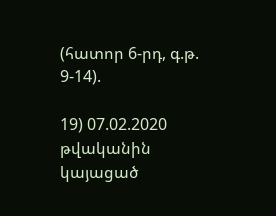(հատոր 6-րդ, գ.թ. 9-14).

19) 07.02.2020 թվականին կայացած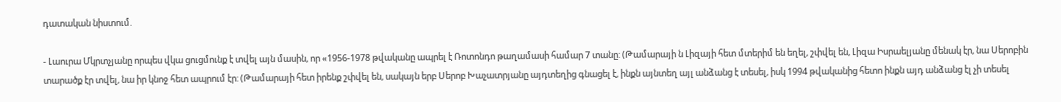դատական նիստում.

- Լաուրա Մկրտչյանը որպես վկա ցուցմունք է տվել այն մասին, որ «1956-1978 թվականը ապրել է Ռոտոնդո թաղամասի համար 7 տանը: (Թամարայի ն Լիզայի հետ մտերիմ են եղել, շփվել են, Լիզա Իսրաելյանը մենակ էր, նա Սերոբին տարածք էր տվել, նա իր կնոջ հետ ապրում էր: (Թամարայի հետ իրենք շփվել են, սակայն երբ Սերոբ Խաչատրյանը այդտեղից գնացել է, ինքն այնտեղ այլ անձանց է տեսել, իսկ 1994 թվականից հետո ինքն այդ անձանց էլ չի տեսել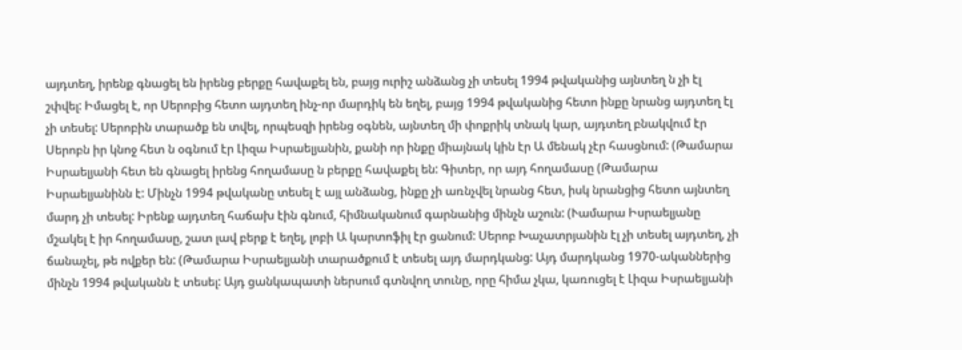այդտեղ, իրենք գնացել են իրենց բերքը հավաքել են, բայց ուրիշ անձանց չի տեսել 1994 թվականից այնտեղ ն չի էլ շփվել: Իմացել է, որ Սերոբից հետո այդտեղ ինչ-որ մարդիկ են եղել, բայց 1994 թվականից հետո ինքը նրանց այդտեղ էլ չի տեսել: Սերոբին տարածք են տվել, որպեսզի իրենց օգնեն, այնտեղ մի փոքրիկ տնակ կար, այդտեղ բնակվում էր Սերոբն իր կնոջ հետ ն օգնում էր Լիզա Իսրաելյանին, քանի որ ինքը միայնակ կին էր Ա մենակ չէր հասցնում: (Թամարա Իսրաելյանի հետ են գնացել իրենց հողամասը ն բերքը հավաքել են: Գիտեր, որ այդ հողամասը (Թամարա Իսրաելյանինն է: Մինչն 1994 թվականը տեսել է այլ անձանց, ինքը չի առնչվել նրանց հետ, իսկ նրանցից հետո այնտեղ մարդ չի տեսել: Իրենք այդտեղ հաճախ էին գնում, հիմնականում գարնանից մինչն աշուն: (Ւամարա Իսրաելյանը մշակել է իր հողամասը, շատ լավ բերք է եղել, լոբի Ա կարտոֆիլ էր ցանում: Սերոբ Խաչատրյանին էլ չի տեսել այդտեղ, չի ճանաչել, թե ովքեր են: (Թամարա Իսրաելյանի տարածքում է տեսել այդ մարդկանց: Այդ մարդկանց 1970-ականներից մինչն 1994 թվականն է տեսել: Այդ ցանկապատի ներսում գտնվող տունը, որը հիմա չկա, կառուցել է Լիզա Իսրաելյանի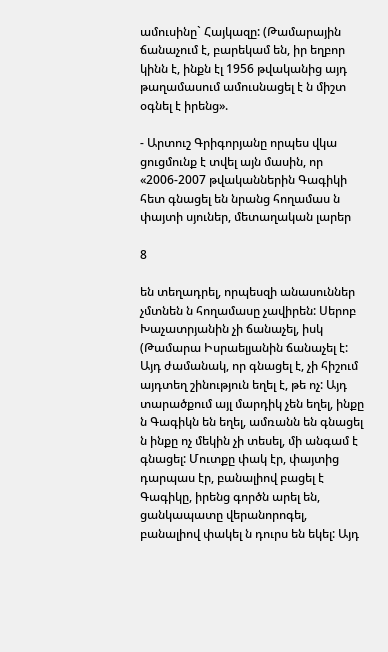ամուսինը` Հայկազը: (Թամարային ճանաչում է, բարեկամ են, իր եղբոր կինն է, ինքն էլ 1956 թվականից այդ թաղամասում ամուսնացել է ն միշտ օգնել է իրենց».

- Արտուշ Գրիգորյանը որպես վկա ցուցմունք է տվել այն մասին, որ «2006-2007 թվականներին Գագիկի հետ գնացել են նրանց հողամաս ն փայտի սյուներ, մետաղական լարեր

8

են տեղադրել, որպեսզի անասուններ չմտնեն ն հողամասը չավիրեն: Սերոբ Խաչատրյանին չի ճանաչել, իսկ (Թամարա Իսրաելյանին ճանաչել է: Այդ ժամանակ, որ գնացել է, չի հիշում այդտեղ շինություն եղել է, թե ոչ: Այդ տարածքում այլ մարդիկ չեն եղել, ինքը ն Գագիկն են եղել, ամռանն են գնացել ն ինքը ոչ մեկին չի տեսել, մի անգամ է գնացել: Մուտքը փակ էր, փայտից դարպաս էր, բանալիով բացել է Գագիկը, իրենց գործն արել են, ցանկապատը վերանորոգել, բանալիով փակել ն դուրս են եկել: Այդ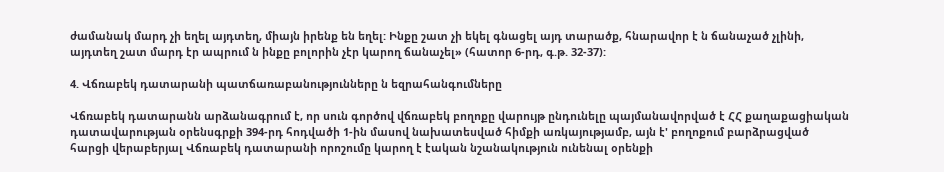ժամանակ մարդ չի եղել այդտեղ, միայն իրենք են եղել: Ինքը շատ չի եկել գնացել այդ տարածք, հնարավոր է ն ճանաչած չլինի, այդտեղ շատ մարդ էր ապրում ն ինքը բոլորին չէր կարող ճանաչել» (հատոր 6-րդ, գ.թ. 32-37):

4. Վճռաբեկ դատարանի պատճառաբանությունները ն եզրահանգումները

Վճռաբեկ դատարանն արձանագրում է, որ սուն գործով վճռաբեկ բողոքը վարույթ ընդունելը պայմանավորված է ՀՀ քաղաքացիական դատավարության օրենսգրքի 394-րդ հոդվածի 1-ին մասով նախատեսված հիմքի առկայությամբ, այն է' բողոքում բարձրացված հարցի վերաբերյալ Վճռաբեկ դատարանի որոշումը կարող է էական նշանակություն ունենալ օրենքի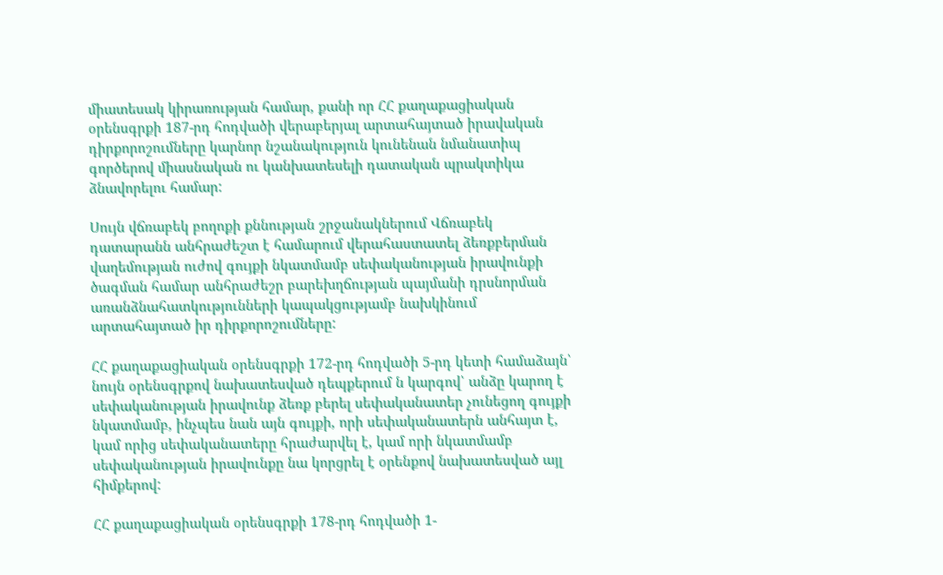միատեսակ կիրառության համար, քանի որ ՀՀ քաղաքացիական օրենսգրքի 187-րդ հոդվածի վերաբերյալ արտահայտած իրավական դիրքորոշումները կարնոր նշանակություն կունենան նմանատիպ գործերով միասնական ու կանխատեսելի դատական պրակտիկա ձնավորելու համար:

Սույն վճռաբեկ բողոքի քննության շրջանակներում Վճռաբեկ դատարանն անհրաժեշտ է համարում վերահաստատել ձեռքբերման վաղեմության ուժով գույքի նկատմամբ սեփականության իրավունքի ծագման համար անհրաժեշր բարեխղճության պայմանի դրսնորման առանձնահատկությունների կապակցությամբ նախկինում արտահայտած իր դիրքորոշումները:

ՀՀ քաղաքացիական օրենսգրքի 172-րդ հոդվածի 5-րդ կետի համաձայն՝ նույն օրենսգրքով նախատեսված դեպքերում ն կարգով՝ անձը կարող է սեփականության իրավունք ձեռք բերել սեփականատեր չունեցող գույքի նկատմամբ, ինչպես նան այն գույքի, որի սեփականատերն անհայտ է, կամ որից սեփականատերը հրաժարվել է, կամ որի նկատմամբ սեփականության իրավունքը նա կորցրել է օրենքով նախատեսված այլ հիմքերով:

ՀՀ քաղաքացիական օրենսգրքի 178-րդ հոդվածի 1-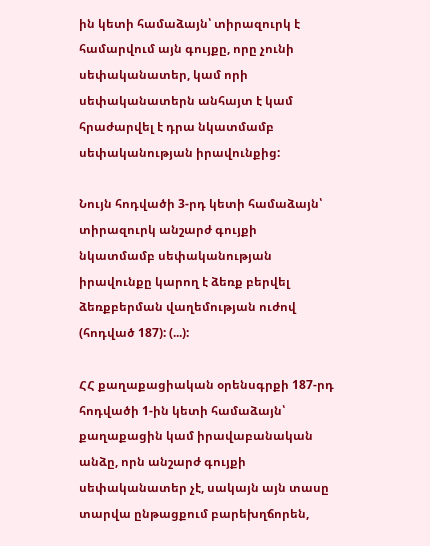ին կետի համաձայն՝ տիրազուրկ է համարվում այն գույքը, որը չունի սեփականատեր, կամ որի սեփականատերն անհայտ է կամ հրաժարվել է դրա նկատմամբ սեփականության իրավունքից:

Նույն հոդվածի 3-րդ կետի համաձայն՝ տիրազուրկ անշարժ գույքի նկատմամբ սեփականության իրավունքը կարող է ձեռք բերվել ձեռքբերման վաղեմության ուժով (հոդված 187): (...):

ՀՀ քաղաքացիական օրենսգրքի 187-րդ հոդվածի 1-ին կետի համաձայն՝ քաղաքացին կամ իրավաբանական անձը, որն անշարժ գույքի սեփականատեր չէ, սակայն այն տասը տարվա ընթացքում բարեխղճորեն,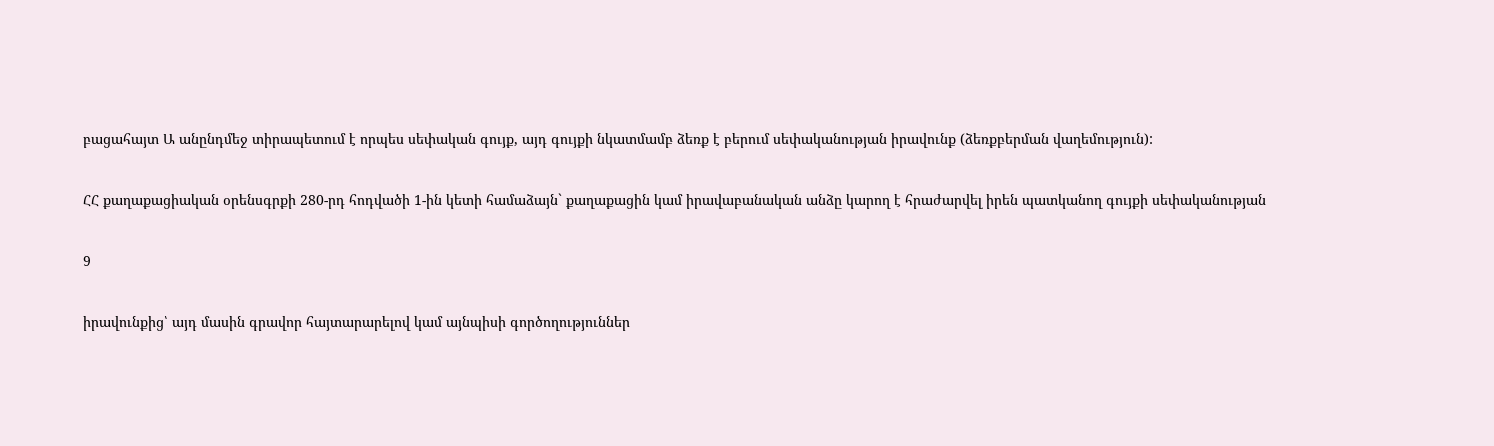բացահայտ Ա անընդմեջ տիրապետում է որպես սեփական գույք, այդ գույքի նկատմամբ ձեռք է բերում սեփականության իրավունք (ձեռքբերման վաղեմություն):

ՀՀ քաղաքացիական օրենսգրքի 280-րդ հոդվածի 1-ին կետի համաձայն` քաղաքացին կամ իրավաբանական անձը կարող է հրաժարվել իրեն պատկանող գույքի սեփականության

9

իրավունքից՝ այդ մասին գրավոր հայտարարելով կամ այնպիսի գործողություններ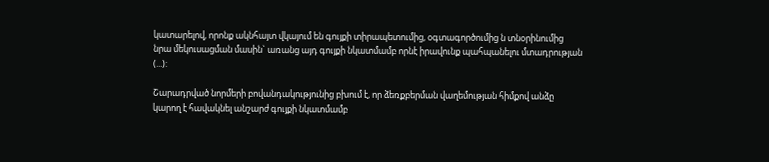կատարելով, որոնք ակնհայտ վկայում են գույքի տիրապետումից, օգտագործումից ն տնօրինումից նրա մեկուսացման մասին` առանց այդ գույքի նկատմամբ որնէ իրավունք պահպանելու մտադրության (...):

Շարադրված նորմերի բովանդակությունից բխում է, որ ձեռքբերման վաղեմության հիմքով անձը կարող է հավակնել անշարժ գույքի նկատմամբ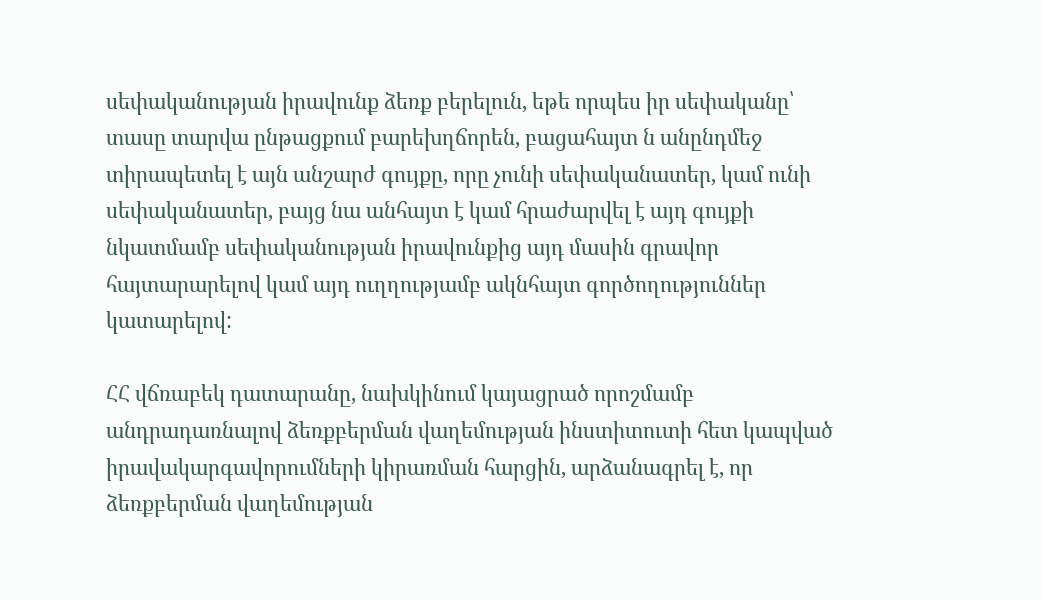սեփականության իրավունք ձեռք բերելուն, եթե որպես իր սեփականը՝ տասը տարվա ընթացքում բարեխղճորեն, բացահայտ ն անընդմեջ տիրապետել է այն անշարժ գույքը, որը չունի սեփականատեր, կամ ունի սեփականատեր, բայց նա անհայտ է կամ հրաժարվել է այդ գույքի նկատմամբ սեփականության իրավունքից այդ մասին գրավոր հայտարարելով կամ այդ ուղղությամբ ակնհայտ գործողություններ կատարելով:

ՀՀ վճռաբեկ դատարանը, նախկինում կայացրած որոշմամբ անդրադառնալով ձեռքբերման վաղեմության ինստիտուտի հետ կապված իրավակարգավորումների կիրառման հարցին, արձանագրել է, որ ձեռքբերման վաղեմության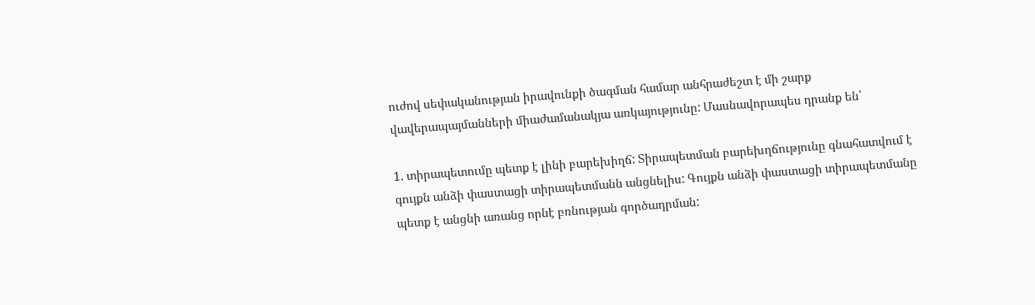ուժով սեփականության իրավունքի ծագման համար անհրաժեշտ է մի շարք վավերապայմանների միաժամանակյա առկայությունը: Մասնավորապես դրանք են՝

1. տիրապետումը պետք է լինի բարեխիղճ: Տիրապետման բարեխղճությունը գնահատվում է գույքն անձի փաստացի տիրապետմանն անցնելիս: Գույքն անձի փաստացի տիրապետմանը պետք է անցնի առանց որնէ բռնության գործադրման: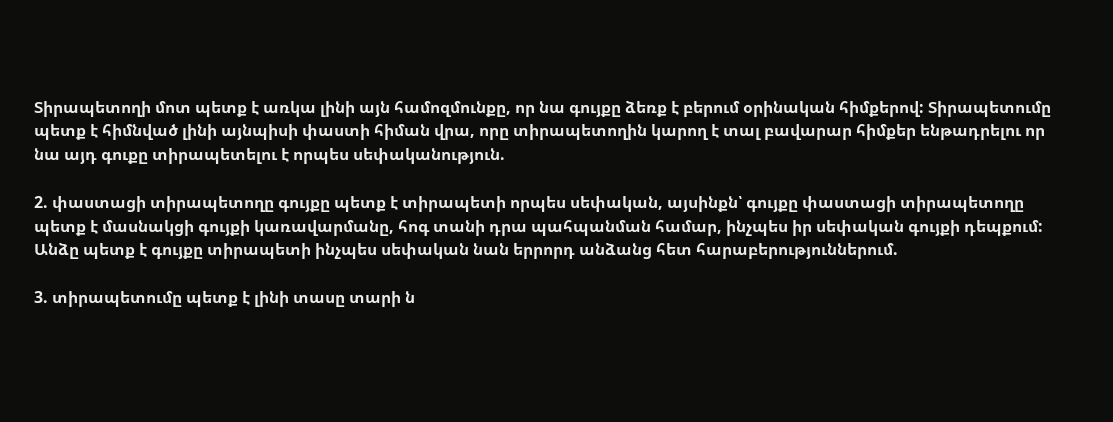Տիրապետողի մոտ պետք է առկա լինի այն համոզմունքը, որ նա գույքը ձեռք է բերում օրինական հիմքերով: Տիրապետումը պետք է հիմնված լինի այնպիսի փաստի հիման վրա, որը տիրապետողին կարող է տալ բավարար հիմքեր ենթադրելու որ նա այդ գուքը տիրապետելու է որպես սեփականություն.

2. փաստացի տիրապետողը գույքը պետք է տիրապետի որպես սեփական, այսինքն՝ գույքը փաստացի տիրապետողը պետք է մասնակցի գույքի կառավարմանը, հոգ տանի դրա պահպանման համար, ինչպես իր սեփական գույքի դեպքում: Անձը պետք է գույքը տիրապետի ինչպես սեփական նան երրորդ անձանց հետ հարաբերություններում.

3. տիրապետումը պետք է լինի տասը տարի ն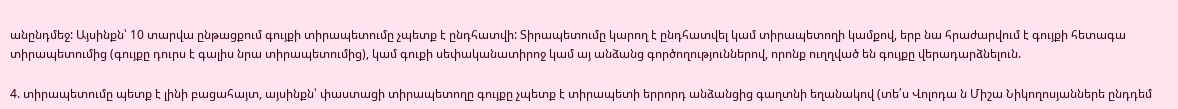անընդմեջ: Այսինքն՝ 10 տարվա ընթացքում գույքի տիրապետումը չպետք է ընդհատվի: Տիրապետումը կարող է ընդհատվել կամ տիրապետողի կամքով, երբ նա հրաժարվում է գույքի հետագա տիրապետումից (գույքը դուրս է գալիս նրա տիրապետումից), կամ գուքի սեփականատիրոջ կամ այ անձանց գործողություններով, որոնք ուղղված են գույքը վերադարձնելուն.

4. տիրապետումը պետք է լինի բացահայտ, այսինքն՝ փաստացի տիրապետողը գույքը չպետք է տիրապետի երրորդ անձանցից գաղտնի եղանակով (տե՛ս Վոլոդա ն Միշա Նիկողոսյաններե ընդդեմ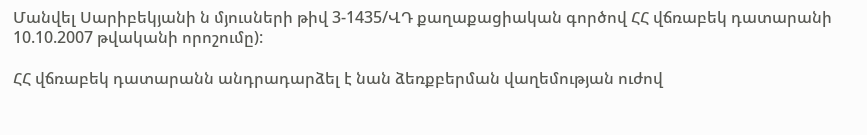Մանվել Սարիբեկյանի ն մյուսների թիվ 3-1435/ՎԴ քաղաքացիական գործով ՀՀ վճռաբեկ դատարանի 10.10.2007 թվականի որոշումը):

ՀՀ վճռաբեկ դատարանն անդրադարձել է նան ձեռքբերման վաղեմության ուժով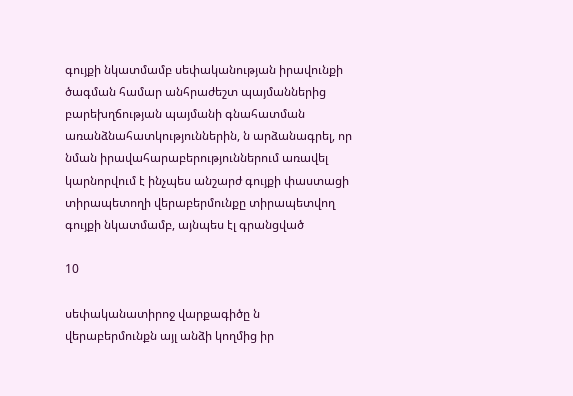գույքի նկատմամբ սեփականության իրավունքի ծագման համար անհրաժեշտ պայմաններից բարեխղճության պայմանի գնահատման առանձնահատկություններին, ն արձանագրել, որ նման իրավահարաբերություններում առավել կարնորվում է ինչպես անշարժ գույքի փաստացի տիրապետողի վերաբերմունքը տիրապետվող գույքի նկատմամբ, այնպես էլ գրանցված

10

սեփականատիրոջ վարքագիծը ն վերաբերմունքն այլ անձի կողմից իր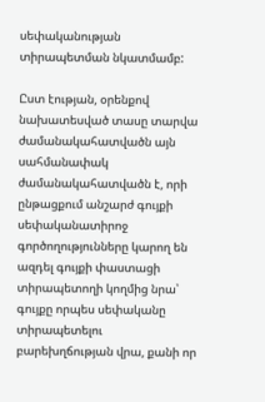սեփականության տիրապետման նկատմամբ:

Ըստ էության, օրենքով նախատեսված տասը տարվա ժամանակահատվածն այն սահմանափակ ժամանակահատվածն է, որի ընթացքում անշարժ գույքի սեփականատիրոջ գործողությունները կարող են ազդել գույքի փաստացի տիրապետողի կողմից նրա՝ գույքը որպես սեփականը տիրապետելու բարեխղճության վրա, քանի որ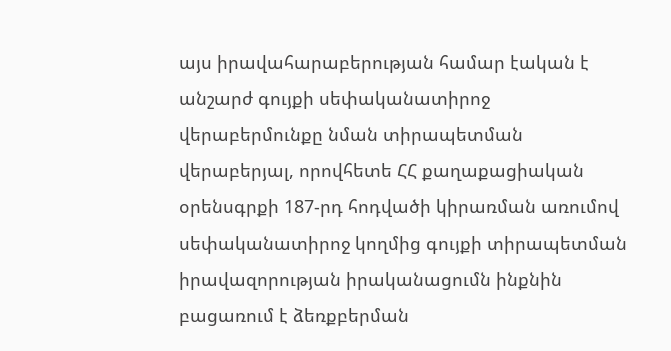այս իրավահարաբերության համար էական է անշարժ գույքի սեփականատիրոջ վերաբերմունքը նման տիրապետման վերաբերյալ, որովհետե ՀՀ քաղաքացիական օրենսգրքի 187-րդ հոդվածի կիրառման առումով սեփականատիրոջ կողմից գույքի տիրապետման իրավազորության իրականացումն ինքնին բացառում է ձեռքբերման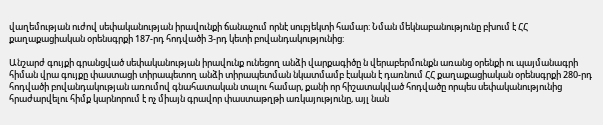վաղեմության ուժով սեփականության իրավունքի ճանաչում որնէ սուբյեկտի համար: Նման մեկնաբանությունը բխում է ՀՀ քաղաքացիական օրենսգրքի 187-րդ հոդվածի 3-րդ կետի բովանդակությունից:

Անշարժ գույքի գրանցված սեփականության իրավունք ունեցող անձի վարքագիծը ն վերաբերմունքն առանց օրենքի ու պայմանագրի հիման վրա գույքը փաստացի տիրապետող անձի տիրապետման նկատմամբ էական է դառնում ՀՀ քաղաքացիական օրենսգրքի 280-րդ հոդվածի բովանդակության առումով գնահատական տալու համար, քանի որ հիշատակված հոդվածը որպես սեփականությունից հրաժարվելու հիմք կարնորում է ոչ միայն գրավոր փաստաթղթի առկայությունը, այլ նան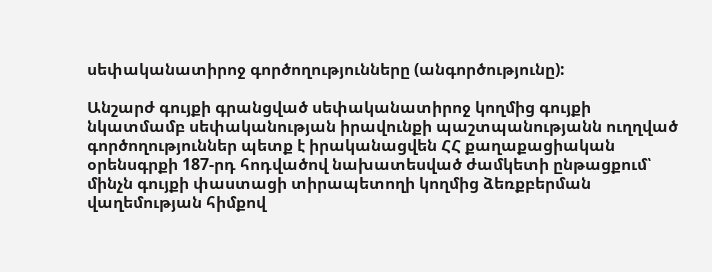սեփականատիրոջ գործողությունները (անգործությունը):

Անշարժ գույքի գրանցված սեփականատիրոջ կողմից գույքի նկատմամբ սեփականության իրավունքի պաշտպանությանն ուղղված գործողություններ պետք է իրականացվեն ՀՀ քաղաքացիական օրենսգրքի 187-րդ հոդվածով նախատեսված ժամկետի ընթացքում՝ մինչն գույքի փաստացի տիրապետողի կողմից ձեռքբերման վաղեմության հիմքով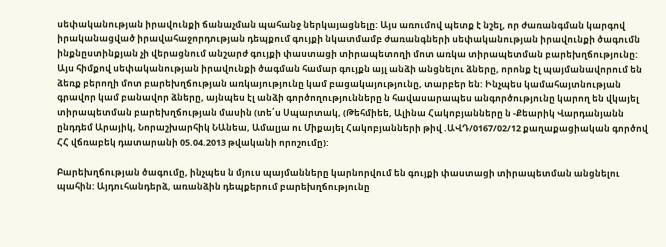սեփականության իրավունքի ճանաչման պահանջ ներկայացնելը: Այս առումով պետք է նշել, որ ժառանգման կարգով իրականացված իրավահաջորդության դեպքում գույքի նկատմամբ ժառանգների սեփականության իրավունքի ծագումն ինքնըստինքյան չի վերացնում անշարժ գույքի փաստացի տիրապետողի մոտ առկա տիրապետման բարեխղճությունը: Այս հիմքով սեփականության իրավունքի ծագման համար գույքն այլ անձի անցնելու ձները, որոնք էլ պայմանավորում են ձեռք բերողի մոտ բարեխղճության առկայությունը կամ բացակայությունը, տարբեր են: Ինչպես կամահայտնության գրավոր կամ բանավոր ձները, այնպես էլ անձի գործողությունները ն հավասարապես անգործությունը կարող են վկայել տիրապետման բարեխղճության մասին (տե՛ս Սպարտակ, (Թեհմիեե, Ալինա Հակոբյանները ն -Քեարիկ Վարդանյանն ընդդեմ Արայիկ, Նորաշխարհիկ ՆԱնեա, Ամալյա ու Միքայել Հակոբյանների թիվ .ԱՎԴ/0167/02/12 քաղաքացիական գործով ՀՀ վճռաբեկ դատարանի 05.04.2013 թվականի որոշումը):

Բարեխղճության ծագումը, ինչպես ն մյուս պայմանները կարնորվում են գույքի փաստացի տիրապետման անցնելու պահին: Այդուհանդերձ, առանձին դեպքերում բարեխղճությունը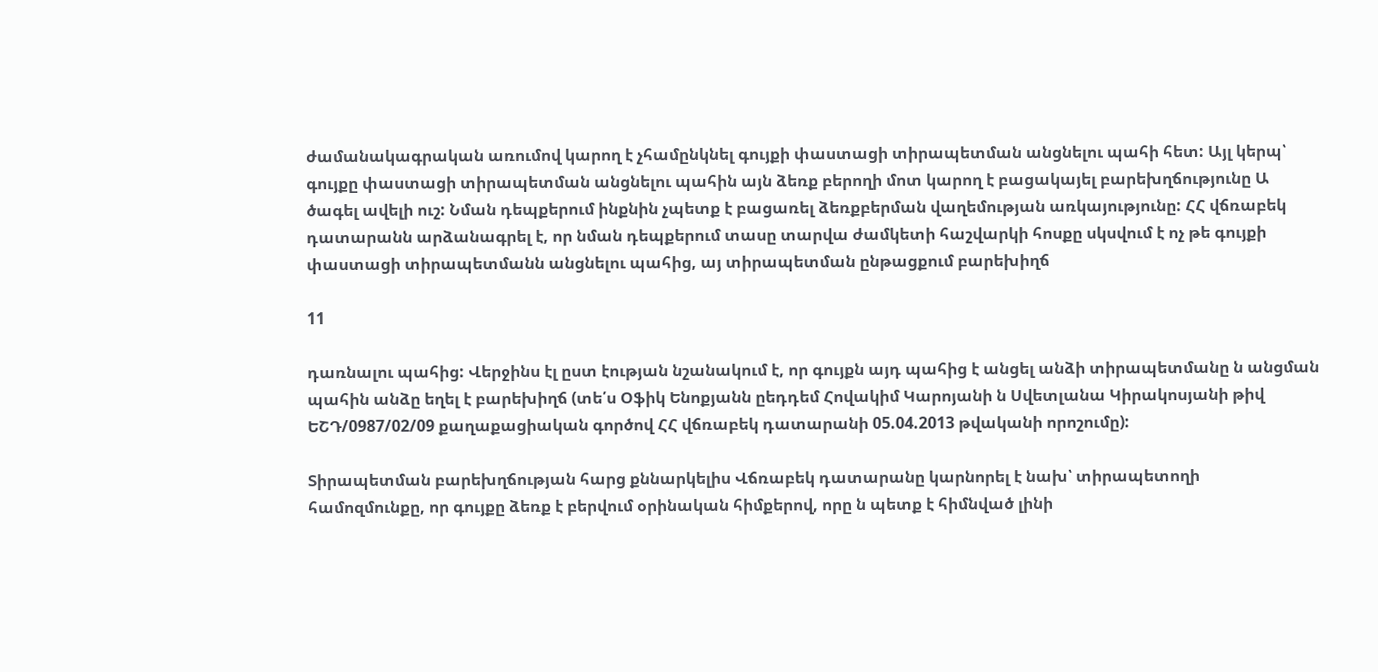ժամանակագրական առումով կարող է չհամընկնել գույքի փաստացի տիրապետման անցնելու պահի հետ: Այլ կերպ՝ գույքը փաստացի տիրապետման անցնելու պահին այն ձեռք բերողի մոտ կարող է բացակայել բարեխղճությունը Ա ծագել ավելի ուշ: Նման դեպքերում ինքնին չպետք է բացառել ձեռքբերման վաղեմության առկայությունը: ՀՀ վճռաբեկ դատարանն արձանագրել է, որ նման դեպքերում տասը տարվա ժամկետի հաշվարկի հոսքը սկսվում է ոչ թե գույքի փաստացի տիրապետմանն անցնելու պահից, այ տիրապետման ընթացքում բարեխիղճ

11

դառնալու պահից: Վերջինս էլ ըստ էության նշանակում է, որ գույքն այդ պահից է անցել անձի տիրապետմանը ն անցման պահին անձը եղել է բարեխիղճ (տե՛ս Օֆիկ Ենոքյանն ըեդդեմ Հովակիմ Կարոյանի ն Սվետլանա Կիրակոսյանի թիվ ԵՇԴ/0987/02/09 քաղաքացիական գործով ՀՀ վճռաբեկ դատարանի 05.04.2013 թվականի որոշումը):

Տիրապետման բարեխղճության հարց քննարկելիս Վճռաբեկ դատարանը կարնորել է նախ՝ տիրապետողի համոզմունքը, որ գույքը ձեռք է բերվում օրինական հիմքերով, որը ն պետք է հիմնված լինի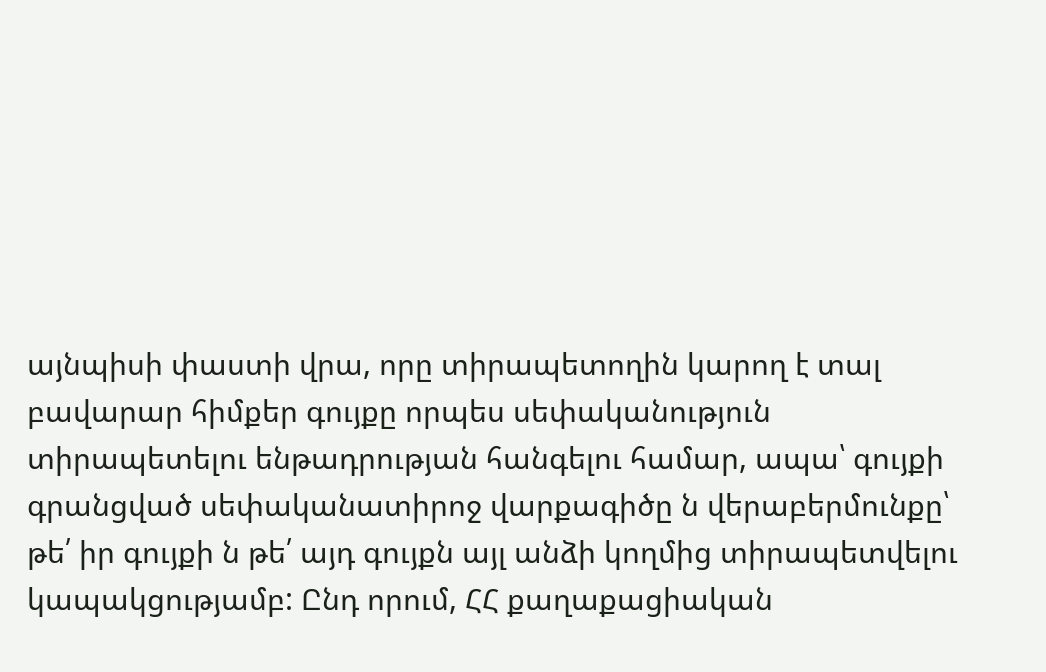այնպիսի փաստի վրա, որը տիրապետողին կարող է տալ բավարար հիմքեր գույքը որպես սեփականություն տիրապետելու ենթադրության հանգելու համար, ապա՝ գույքի գրանցված սեփականատիրոջ վարքագիծը ն վերաբերմունքը՝ թե՛ իր գույքի ն թե՛ այդ գույքն այլ անձի կողմից տիրապետվելու կապակցությամբ: Ընդ որում, ՀՀ քաղաքացիական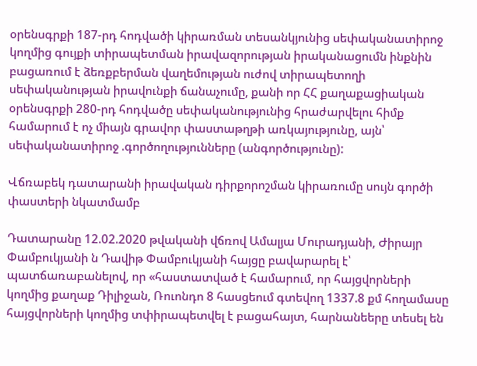օրենսգրքի 187-րդ հոդվածի կիրառման տեսանկյունից սեփականատիրոջ կողմից գույքի տիրապետման իրավազորության իրականացումն ինքնին բացառում է ձեռքբերման վաղեմության ուժով տիրապետողի սեփականության իրավունքի ճանաչումը, քանի որ ՀՀ քաղաքացիական օրենսգրքի 280-րդ հոդվածը սեփականությունից հրաժարվելու հիմք համարում է ոչ միայն գրավոր փաստաթղթի առկայությունը, այն՝ սեփականատիրոջ .գործողությունները (անգործությունը):

Վճռաբեկ դատարանի իրավական դիրքորոշման կիրառումը սույն գործի փաստերի նկատմամբ

Դատարանը 12.02.2020 թվականի վճռով Ամալյա Մուրադյանի, Ժիրայր Փամբուկյանի ն Դավիթ Փամբուկյանի հայցը բավարարել է՝ պատճառաբանելով, որ «հաստատված է համարում, որ հայցվորների կողմից քաղաք Դիլիջան, Ռուոնդո 8 հասցեում գտեվող 1337.8 քմ հողամասը հայցվորների կողմից տփիրապետվել է բացահայտ, հարնանեերը տեսել են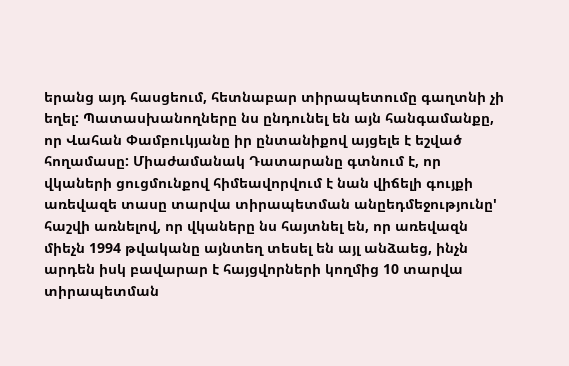երանց այդ հասցեում, հետնաբար տիրապետումը գաղտնի չի եղել: Պատասխանողները նս ընդունել են այն հանգամանքը, որ Վահան Փամբուկյանը իր ընտանիքով այցելե է եշված հողամասը: Միաժամանակ Դատարանը գտնում է, որ վկաների ցուցմունքով հիմեավորվում է նան վիճելի գույքի առեվազե տասը տարվա տիրապետման անըեդմեջությունը' հաշվի առնելով, որ վկաները նս հայտնել են, որ առեվազն միեչն 1994 թվականը այնտեղ տեսել են այլ անձաեց, ինչն արդեն իսկ բավարար է հայցվորների կողմից 10 տարվա տիրապետման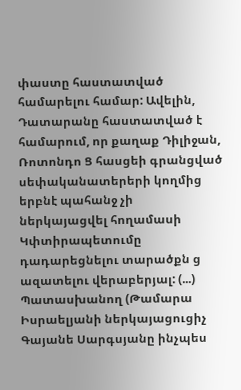փաստը հաստատված համարելու համար: Ավելին, Դատարանը հաստատված է համարում, որ քաղաք Դիլիջան, Ռոտոնդո Ց հասցեի գրանցված սեփականատերերի կողմից երբնէ պահանջ չի ներկայացվել հողամասի Կփտիրապետումը դադարեցնելու տարածքն ց ազատելու վերաբերյալ: (...) Պատասխանող (Թամարա Իսրաելյանի ներկայացուցիչ Գայանե Սարգսյանը ինչպես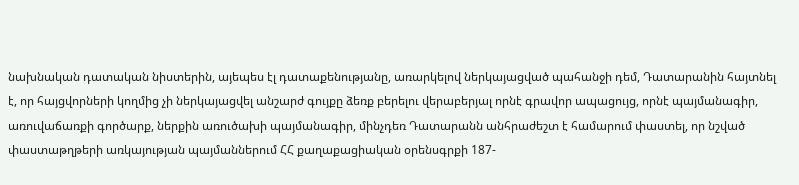նախնական դատական նիստերին, այեպես էլ դատաքենությանը, առարկելով ներկայացված պահանջի դեմ, Դատարանին հայտնել է, որ հայցվորների կողմից չի ներկայացվել անշարժ գույքը ձեռք բերելու վերաբերյալ որնէ գրավոր ապացույց, որնէ պայմանագիր, առուվաճառքի գործարք, ներքին առուծախի պայմանագիր, մինչդեռ Դատարանն անհրաժեշտ է համարում փաստել, որ նշված փաստաթղթերի առկայության պայմաններում ՀՀ քաղաքացիական օրենսգրքի 187-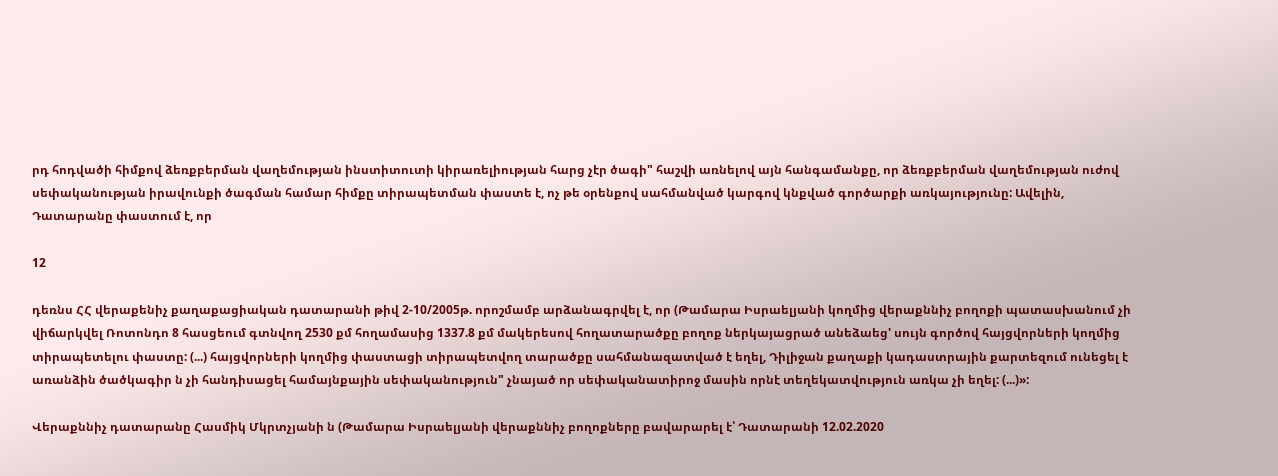րդ հոդվածի հիմքով ձեռքբերման վաղեմության ինստիտուտի կիրառելիության հարց չէր ծագի" հաշվի առնելով այն հանգամանքը, որ ձեռքբերման վաղեմության ուժով սեփականության իրավունքի ծագման համար հիմքը տիրապետման փաստե է, ոչ թե օրենքով սահմանված կարգով կնքված գործարքի առկայությունը: Ավելին, Դատարանը փաստում է, որ

12

դեռնս ՀՀ վերաքենիչ քաղաքացիական դատարանի թիվ 2-10/2005թ. որոշմամբ արձանագրվել է, որ (Թամարա Իսրաելյանի կողմից վերաքննիչ բողոքի պատասխանում չի վիճարկվել Ռոտոնդո 8 հասցեում գտնվող 2530 քմ հողամասից 1337.8 քմ մակերեսով հողատարածքը բողոք ներկայացրած անեձաեց' սույն գործով հայցվորների կողմից տիրապետելու փաստը: (...) հայցվորների կողմից փաստացի տիրապետվող տարածքը սահմանազատված է եղել, Դիլիջան քաղաքի կադաստրային քարտեզում ունեցել է առանձին ծածկագիր ն չի հանդիսացել համայնքային սեփականություն" չնայած որ սեփականատիրոջ մասին որնէ տեղեկատվություն առկա չի եղել: (...)»:

Վերաքննիչ դատարանը Հասմիկ Մկրտչյանի ն (Թամարա Իսրաելյանի վերաքննիչ բողոքները բավարարել է՝ Դատարանի 12.02.2020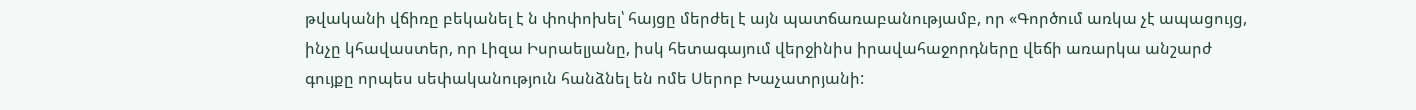թվականի վճիռը բեկանել է ն փոփոխել՝ հայցը մերժել է այն պատճառաբանությամբ, որ «Գործում առկա չէ ապացույց, ինչը կհավաստեր, որ Լիզա Իսրաելյանը, իսկ հետագայում վերջինիս իրավահաջորդները վեճի առարկա անշարժ գույքը որպես սեփականություն հանձնել են ոմե Սերոբ Խաչատրյանի: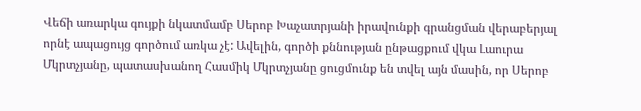Վեճի առարկա գույքի նկատմամբ Սերոբ Խաչատրյանի իրավունքի գրանցման վերաբերյալ որնէ ապացույց գործում առկա չէ: Ավելին, գործի քննության ընթացքում վկա Լաուրա Մկրտչյանը, պատասխանող Հասմիկ Մկրտչյանը ցուցմունք են տվել այն մասին, որ Սերոբ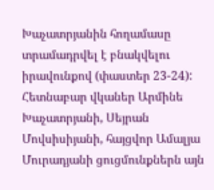Խաչատրյանին հողամասը տրամադրվել է բնակվելու իրավունքով (փաստեր 23-24): Հետնաբար վկաներ Արմինե Խաչատրյանի, Սեյրան Մովսիսիյանի, հայցվոր Ամալյա Մուրադյանի ցուցմունքներն այն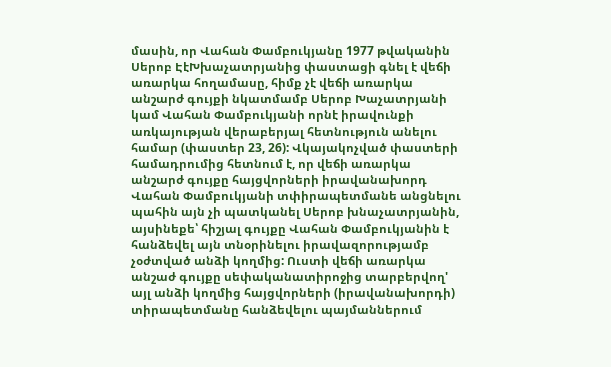մասին, որ Վահան Փամբուկյանը 1977 թվականին Սերոբ ԷէԽխաչատրյանից փաստացի գնել է վեճի առարկա հողամասը, հիմք չէ վեճի առարկա անշարժ գույքի նկատմամբ Սերոբ Խաչատրյանի կամ Վահան Փամբուկյանի որնէ իրավունքի առկայության վերաբերյալ հետնություն անելու համար (փաստեր 23, 26): Վկայակոչված փաստերի համադրումից հետնում է, որ վեճի առարկա անշարժ գույքը հայցվորների իրավանախորդ Վահան Փամբուկյանի տփիրապետմանե անցնելու պահին այն չի պատկանել Սերոբ խնաչատրյանին, այսինեքե՝ հիշյալ գույքը Վահան Փամբուկյանին է հանձեվել այն տնօրինելու իրավազորությամբ չօժտված անձի կողմից: Ուստի վեճի առարկա անշաժ գույքը սեփականատիրոջից տարբերվող' այլ անձի կողմից հայցվորների (իրավանախորդի) տիրապետմանը հանձեվելու պայմաններում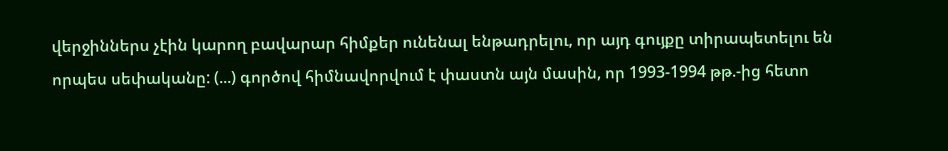վերջիններս չէին կարող բավարար հիմքեր ունենալ ենթադրելու, որ այդ գույքը տիրապետելու են որպես սեփականը: (...) գործով հիմնավորվում է փաստն այն մասին, որ 1993-1994 թթ.-ից հետո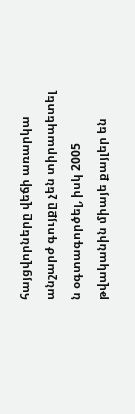հայցվորները վեճի առարկա անշարժ գույքը չեն տիրապետել ն օգտագործել, իսկ 2005 թվականին միայե քայլեր են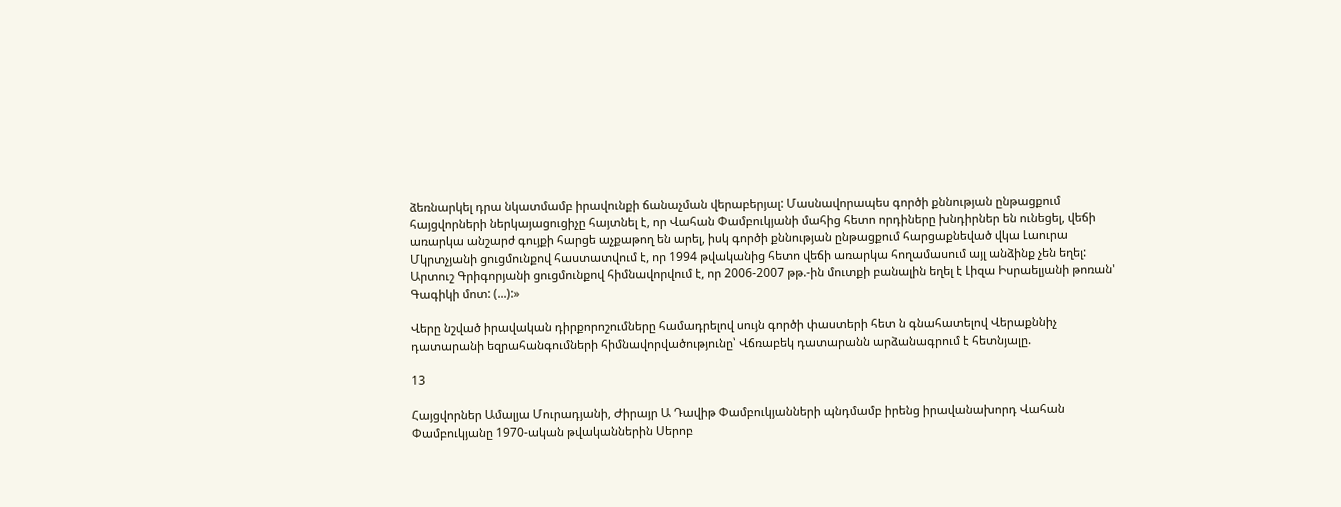ձեռնարկել դրա նկատմամբ իրավունքի ճանաչման վերաբերյալ: Մասնավորապես գործի քննության ընթացքում հայցվորների ներկայացուցիչը հայտնել է, որ Վահան Փամբուկյանի մահից հետո որդիները խնդիրներ են ունեցել, վեճի առարկա անշարժ գույքի հարցե աչքաթող են արել, իսկ գործի քննության ընթացքում հարցաքնեված վկա Լաուրա Մկրտչյանի ցուցմունքով հաստատվում է, որ 1994 թվականից հետո վեճի առարկա հողամասում այլ անձինք չեն եղել: Արտուշ Գրիգորյանի ցուցմունքով հիմնավորվում է, որ 2006-2007 թթ.-ին մուտքի բանալին եղել է Լիզա Իսրաելյանի թոռան' Գագիկի մոտ: (...):»

Վերը նշված իրավական դիրքորոշումները համադրելով սույն գործի փաստերի հետ ն գնահատելով Վերաքննիչ դատարանի եզրահանգումների հիմնավորվածությունը՝ Վճռաբեկ դատարանն արձանագրում է հետնյալը.

13

Հայցվորներ Ամալյա Մուրադյանի, Ժիրայր Ա Դավիթ Փամբուկյանների պնդմամբ իրենց իրավանախորդ Վահան Փամբուկյանը 1970-ական թվականներին Սերոբ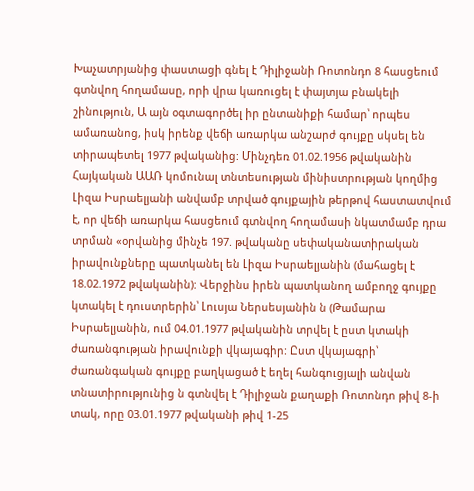Խաչատրյանից փաստացի գնել է Դիլիջանի Ռոտոնդո 8 հասցեում գտնվող հողամասը, որի վրա կառուցել է փայտյա բնակելի շինություն, Ա այն օգտագործել իր ընտանիքի համար՝ որպես ամառանոց, իսկ իրենք վեճի առարկա անշարժ գույքը սկսել են տիրապետել 1977 թվականից: Մինչդեռ 01.02.1956 թվականին Հայկական ԱԱՌ կոմունալ տնտեսության մինիստրության կողմից Լիզա Իսրաելյանի անվամբ տրված գույքային թերթով հաստատվում է, որ վեճի առարկա հասցեում գտնվող հողամասի նկատմամբ դրա տրման «օրվանից մինչե 197. թվականը սեփականատիրական իրավունքները պատկանել են Լիզա Իսրաելյանին (մահացել է 18.02.1972 թվականին): Վերջինս իրեն պատկանող ամբողջ գույքը կտակել է դուստրերին՝ Լուսյա Ներսեսյանին ն (Թամարա Իսրաելյանին, ում 04.01.1977 թվականին տրվել է ըստ կտակի ժառանգության իրավունքի վկայագիր: Ըստ վկայագրի՝ ժառանգական գույքը բաղկացած է եղել հանգուցյալի անվան տնատիրությունից ն գտնվել է Դիլիջան քաղաքի Ռոտոնդո թիվ 8-ի տակ, որը 03.01.1977 թվականի թիվ 1-25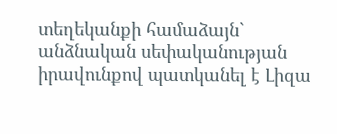տեղեկանքի համաձայն` անձնական սեփականության իրավունքով պատկանել է Լիզա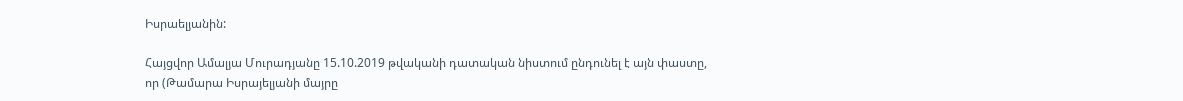Իսրաելյանին:

Հայցվոր Ամալյա Մուրադյանը 15.10.2019 թվականի դատական նիստում ընդունել է այն փաստը, որ (Թամարա Իսրայելյանի մայրը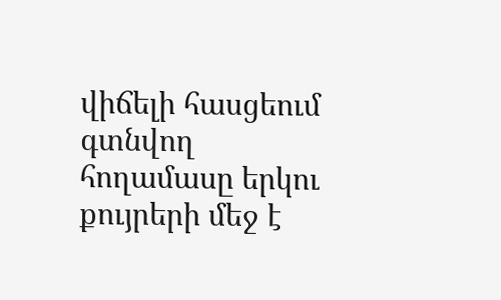վիճելի հասցեում գտնվող հողամասը երկու քույրերի մեջ է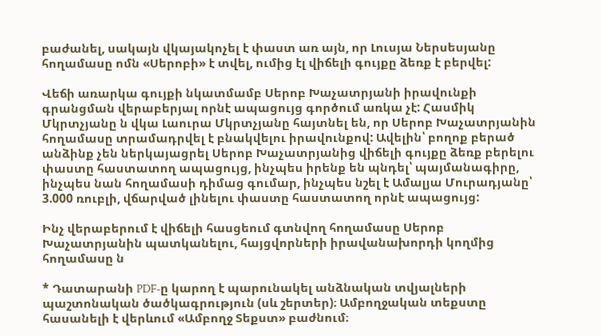բաժանել, սակայն վկայակոչել է փաստ առ այն, որ Լուսյա Ներսեսյանը հողամասը ոմն «Սերոբի» է տվել, ումից էլ վիճելի գույքը ձեռք է բերվել:

Վեճի առարկա գույքի նկատմամբ Սերոբ Խաչատրյանի իրավունքի գրանցման վերաբերյալ որնէ ապացույց գործում առկա չէ: Հասմիկ Մկրտչյանը ն վկա Լաուրա Մկրտչյանը հայտնել են, որ Սերոբ Խաչատրյանին հողամասը տրամադրվել է բնակվելու իրավունքով: Ավելին՝ բողոք բերած անձինք չեն ներկայացրել Սերոբ Խաչատրյանից վիճելի գույքը ձեռք բերելու փաստը հաստատող ապացույց, ինչպես իրենք են պնդել՝ պայմանագիրը, ինչպես նան հողամասի դիմաց գումար, ինչպես նշել է Ամալյա Մուրադյանը՝ 3.000 ռուբլի, վճարված լինելու փաստը հաստատող որնէ ապացույց:

Ինչ վերաբերում է վիճելի հասցեում գտնվող հողամասը Սերոբ Խաչատրյանին պատկանելու, հայցվորների իրավանախորդի կողմից հողամասը ն

* Դատարանի PDF-ը կարող է պարունակել անձնական տվյալների պաշտոնական ծածկագրություն (սև շերտեր)։ Ամբողջական տեքստը հասանելի է վերևում «Ամբողջ Տեքստ» բաժնում։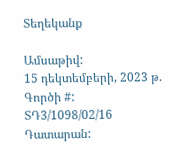Տեղեկանք

Ամսաթիվ:
15 դեկտեմբերի, 2023 թ.
Գործի #:
ՏԴ3/1098/02/16
Դատարան: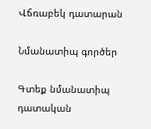Վճռաբեկ դատարան

Նմանատիպ գործեր

Գտեք նմանատիպ դատական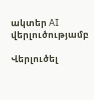ակտեր AI վերլուծությամբ

Վերլուծել